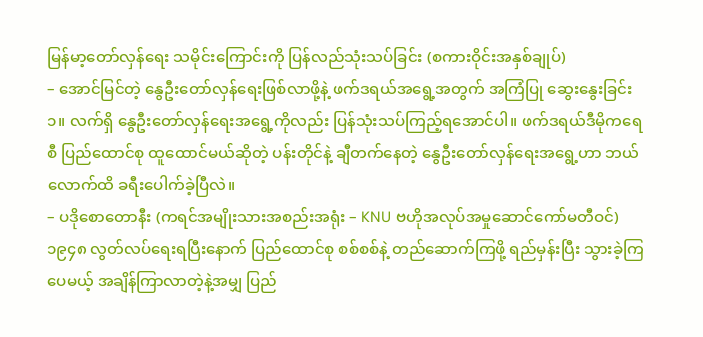မြန်မာ့တော်လှန်ရေး သမိုင်းကြောင်းကို ပြန်လည်သုံးသပ်ခြင်း (စကားဝိုင်းအနှစ်ချုပ်)
– အောင်မြင်တဲ့ နွေဦးတော်လှန်ရေးဖြစ်လာဖို့နဲ့ ဖက်ဒရယ်အရွေ့အတွက် အကြံပြု ဆွေးနွေးခြင်း
၁။ လက်ရှိ နွေဦးတော်လှန်ရေးအရွေ့ကိုလည်း ပြန်သုံးသပ်ကြည့်ရအောင်ပါ။ ဖက်ဒရယ်ဒီမိုကရေစီ ပြည်ထောင်စု ထူထောင်မယ်ဆိုတဲ့ ပန်းတိုင်နဲ့ ချီတက်နေတဲ့ နွေဦးတော်လှန်ရေးအရွေ့ဟာ ဘယ်လောက်ထိ ခရီးပေါက်ခဲ့ပြီလဲ။
– ပဒိုစောတောနီး (ကရင်အမျိုးသားအစည်းအရုံး – KNU ဗဟိုအလုပ်အမှုဆောင်ကော်မတီဝင်)
၁၉၄၈ လွတ်လပ်ရေးရပြီးနောက် ပြည်ထောင်စု စစ်စစ်နဲ့ တည်ဆောက်ကြဖို့ ရည်မှန်းပြီး သွားခဲ့ကြပေမယ့် အချိန်ကြာလာတဲ့နဲ့အမျှ ပြည်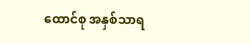ထောင်စု အနှစ်သာရ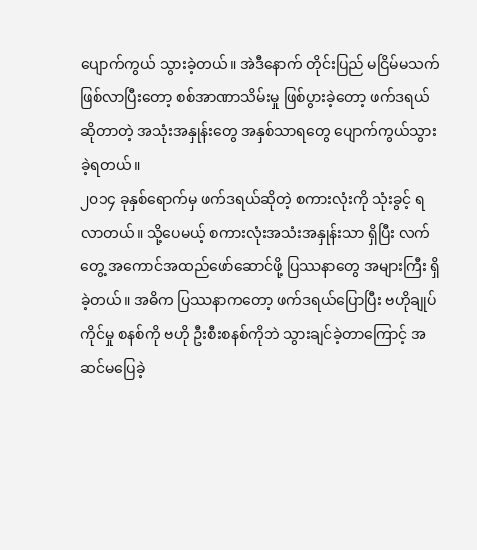ပျောက်ကွယ် သွားခဲ့တယ်။ အဲဒီနောက် တိုင်းပြည် မငြိမ်မသက် ဖြစ်လာပြီးတော့ စစ်အာဏာသိမ်းမှု ဖြစ်ပွားခဲ့တော့ ဖက်ဒရယ်ဆိုတာတဲ့ အသုံးအနှုန်းတွေ အနှစ်သာရတွေ ပျောက်ကွယ်သွားခဲ့ရတယ်။
၂၀၁၄ ခုနှစ်ရောက်မှ ဖက်ဒရယ်ဆိုတဲ့ စကားလုံးကို သုံးခွင့် ရလာတယ်။ သို့ပေမယ့် စကားလုံးအသံးအနှုန်းသာ ရှိပြီး လက်တွေ့ အကောင်အထည်ဖော်ဆောင်ဖို့ ပြဿနာတွေ အများကြီး ရှိခဲ့တယ်။ အဓိက ပြဿနာကတော့ ဖက်ဒရယ်ပြောပြီး ဗဟိုချုပ်ကိုင်မှု စနစ်ကို ဗဟို ဦးစီးစနစ်ကိုဘဲ သွားချင်ခဲ့တာကြောင့် အဆင်မပြေခဲ့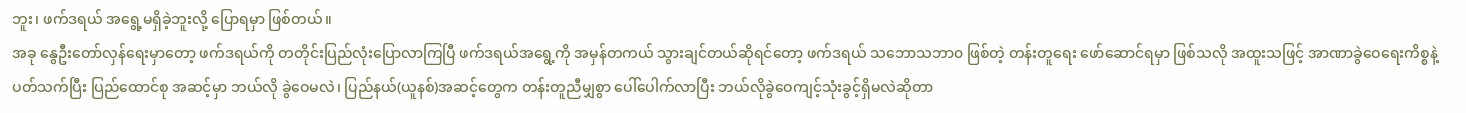ဘူး၊ ဖက်ဒရယ် အရွေ့မရှိခဲ့ဘူးလို့ ပြောရမှာ ဖြစ်တယ်။
အခု နွေဦးတော်လှန်ရေးမှာတော့ ဖက်ဒရယ်ကို တတိုင်းပြည်လုံးပြောလာကြပြီ ဖက်ဒရယ်အရွေ့ကို အမှန်တကယ် သွားချင်တယ်ဆိုရင်တော့ ဖက်ဒရယ် သဘောသဘာ၀ ဖြစ်တဲ့ တန်းတူရေး ဖော်ဆောင်ရမှာ ဖြစ်သလို အထူးသဖြင့် အာဏာခွဲဝေရေးကိစ္စနဲ့ ပတ်သက်ပြီး ပြည်ထောင်စု အဆင့်မှာ ဘယ်လို ခွဲဝေမလဲ၊ ပြည်နယ်(ယူနစ်)အဆင့်တွေက တန်းတူညီမျှစွာ ပေါ်ပေါက်လာပြီး ဘယ်လိုခွဲဝေကျင့်သုံးခွင့်ရှိမလဲဆိုတာ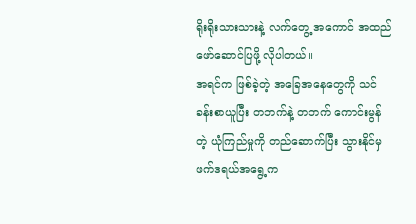ရိုးရိုးသားသားနဲ့ လက်တွေ့ အကောင် အထည် ဖော်ဆောင်ပြဖို့ လိုပါတယ်။
အရင်က ဖြစ်ခဲ့တဲ့ အခြေအနေတွေကို သင်ခန်းစာယူပြီး တဘက်နဲ့ တဘက် ကောင်းမွန်တဲ့ ယုံကြည်မှုကို တည်ဆောက်ပြီး သွားနိုင်မှ ဖက်ဒရယ်အရွေ့က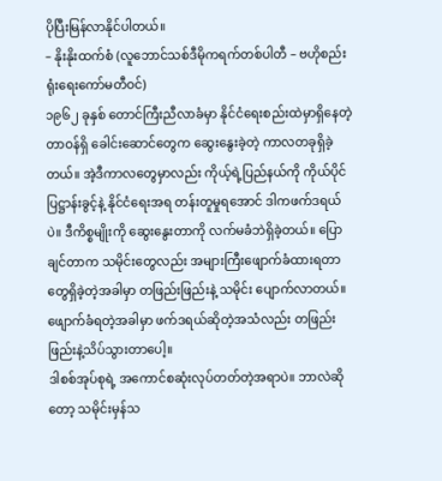ပိုပြီးမြန်လာနိုင်ပါတယ်။
– နိုးနိုးထက်စံ (လူဘောင်သစ်ဒီမိုကရက်တစ်ပါတီ – ဗဟိုစည်းရုံးရေးကော်မတီဝင်)
၁၉၆၂ ခုနှစ် တောင်ကြီးညီလာခံမှာ နိုင်ငံရေးစည်းထဲမှာရှိနေတဲ့ တာဝန်ရှိ ခေါင်းဆောင်တွေက ဆွေးနွေးခဲ့တဲ့ ကာလတခုရှိခဲ့တယ်။ အဲ့ဒီကာလတွေမှာလည်း ကိုယ့်ရဲ့ပြည်နယ်ကို ကိုယ်ပိုင်ပြဋ္ဌာန်းခွင့်နဲ့ နိုင်ငံရေးအရ တန်းတူမှုရအောင် ဒါကဖက်ဒရယ်ပဲ။ ဒီကိစ္စမျိုးကို ဆွေးနွေးတာကို လက်မခံဘဲရှိခဲ့တယ်။ ပြောချင်တာက သမိုင်းတွေလည်း အများကြီးဖျောက်ခံထားရတာတွေရှိခဲ့တဲ့အခါမှာ တဖြည်းဖြည်းနဲ့ သမိုင်း ပျောက်လာတယ်။ ဖျောက်ခံရတဲ့အခါမှာ ဖက်ဒရယ်ဆိုတဲ့အသံလည်း တဖြည်းဖြည်းနဲ့သိပ်သွားတာပေါ့။
ဒါစစ်အုပ်စုရဲ့ အကောင်စဆုံးလုပ်တတ်တဲ့အရာပဲ။ ဘာလဲဆိုတော့ သမိုင်းမှန်သ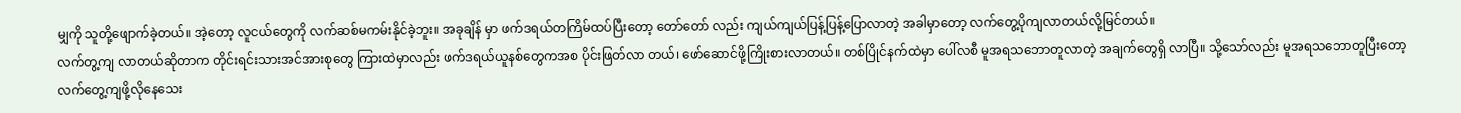မျှကို သူတို့ဖျောက်ခဲ့တယ်။ အဲ့တော့ လူငယ်တွေကို လက်ဆစ်မကမ်းနိုင်ခဲ့ဘူး။ အခုချိန် မှာ ဖက်ဒရယ်တကြိမ်ထပ်ပြီးတော့ တော်တော် လည်း ကျယ်ကျယ်ပြန့်ပြန့်ပြောလာတဲ့ အခါမှာတော့ လက်တွေ့ပိုကျလာတယ်လို့မြင်တယ်။
လက်တွ့ကျ လာတယ်ဆိုတာက တိုင်းရင်းသားအင်အားစုတွေ ကြားထဲမှာလည်း ဖက်ဒရယ်ယူနစ်တွေကအစ ပိုင်းဖြတ်လာ တယ်၊ ဖော်ဆောင်ဖို့ကြိုးစားလာတယ်။ တစ်ပြိုင်နက်ထဲမှာ ပေါ်လစီ မူအရသဘောတူလာတဲ့ အချက်တွေရှိ လာပြီ။ သို့သော်လည်း မူအရသဘောတူပြီးတော့ လက်တွေ့ကျဖို့လိုနေသေး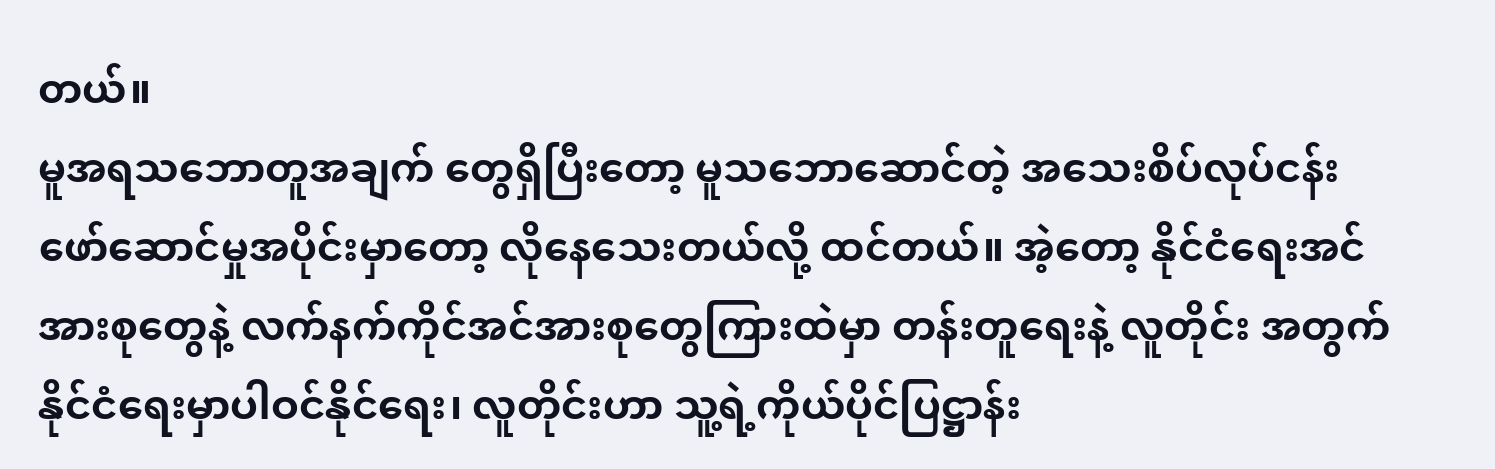တယ်။
မူအရသဘောတူအချက် တွေရှိပြီးတော့ မူသဘောဆောင်တဲ့ အသေးစိပ်လုပ်ငန်းဖော်ဆောင်မှုအပိုင်းမှာတော့ လိုနေသေးတယ်လို့ ထင်တယ်။ အဲ့တော့ နိုင်ငံရေးအင်အားစုတွေနဲ့ လက်နက်ကိုင်အင်အားစုတွေကြားထဲမှာ တန်းတူရေးနဲ့ လူတိုင်း အတွက် နိုင်ငံရေးမှာပါဝင်နိုင်ရေး၊ လူတိုင်းဟာ သူ့ရဲ့ကိုယ်ပိုင်ပြဋ္ဌာန်း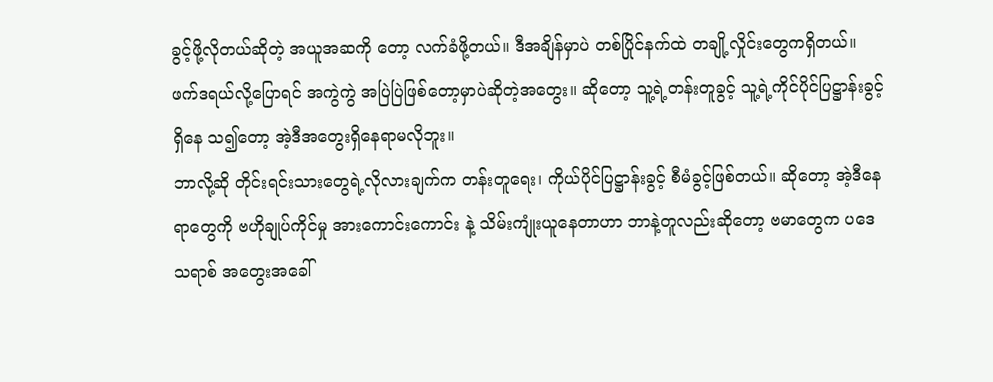ခွင့်ဖို့လိုတယ်ဆိုတဲ့ အယူအဆကို တော့ လက်ခံဖို့တယ်။ ဒီအချိန်မှာပဲ တစ်ပြိုင်နက်ထဲ တချို့လှိုင်းတွေကရှိတယ်။ ဖက်ဒရယ်လို့ပြောရင် အကွဲကွဲ အပြဲပြဲဖြစ်တော့မှာပဲဆိုတဲ့အတွေး။ ဆိုတော့ သူ့ရဲ့တန်းတူခွင့် သူ့ရဲ့ကိုင်ပိုင်ပြဋ္ဌာန်းခွင့်ရှိနေ သ၍တော့ အဲ့ဒီအတွေးရှိနေရာမလိုဘူး။
ဘာလို့ဆို တိုင်းရင်းသားတွေရဲ့လိုလားချက်က တန်းတူရေး၊ ကိုယ်ပိုင်ပြဋ္ဌာန်းခွင့် စီမံခွင့်ဖြစ်တယ်။ ဆိုတော့ အဲ့ဒီနေရာတွေကို ဗဟိုချုပ်ကိုင်မှု အားကောင်းကောင်း နဲ့ သိမ်းကျုံးယူနေတာဟာ ဘာနဲ့တူလည်းဆိုတော့ ဗမာတွေက ပဒေသရာစ် အတွေးအခေါ်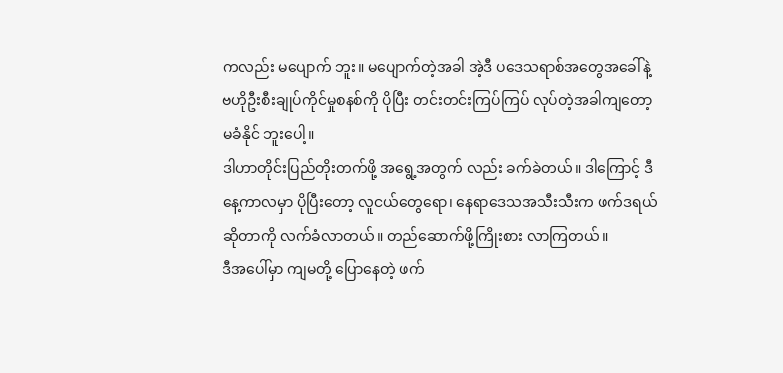ကလည်း မပျောက် ဘူး။ မပျောက်တဲ့အခါ အဲ့ဒီ ပဒေသရာစ်အတွေအခေါ်နဲ့ ဗဟိုဦးစီးချုပ်ကိုင်မှုစနစ်ကို ပိုပြီး တင်းတင်းကြပ်ကြပ် လုပ်တဲ့အခါကျတော့ မခံနိုင် ဘူးပေါ့။
ဒါဟာတိုင်းပြည်တိုးတက်ဖို့ အရွေ့အတွက် လည်း ခက်ခဲတယ်။ ဒါကြောင့် ဒီနေ့ကာလမှာ ပိုပြီးတော့ လူငယ်တွေရော၊ နေရာဒေသအသီးသီးက ဖက်ဒရယ်ဆိုတာကို လက်ခံလာတယ်။ တည်ဆောက်ဖို့ကြိုးစား လာကြတယ်။
ဒီအပေါ်မှာ ကျမတို့ ပြောနေတဲ့ ဖက်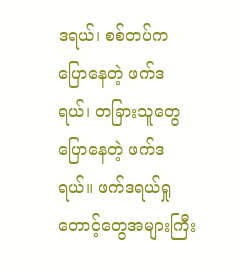ဒရယ်၊ စစ်တပ်ကပြောနေတဲ့ ဖက်ဒရယ်၊ တခြားသူတွေ ပြောနေတဲ့ ဖက်ဒရယ်။ ဖက်ဒရယ်ရှုတောင့်တွေအများကြီး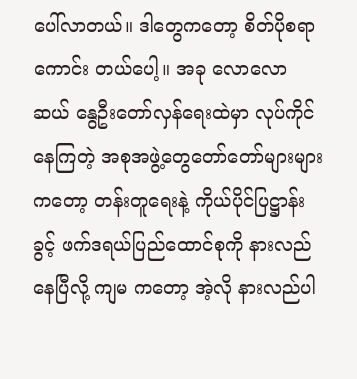ပေါ်လာတယ်။ ဒါတွေကတော့ စိတ်ပိုစရာကောင်း တယ်ပေါ့။ အခု လောလော ဆယ် နွေဦးတော်လှန်ရေးထဲမှာ လုပ်ကိုင်နေကြတဲ့ အစုအဖွဲ့တွေတော်တော်များများ ကတော့ တန်းတူရေးနဲ့ ကိုယ်ပိုင်ပြဋ္ဌာန်းခွင့် ဖက်ဒရယ်ပြည်ထောင်စုကို နားလည်နေပြီလို့ ကျမ ကတော့ အဲ့လို နားလည်ပါ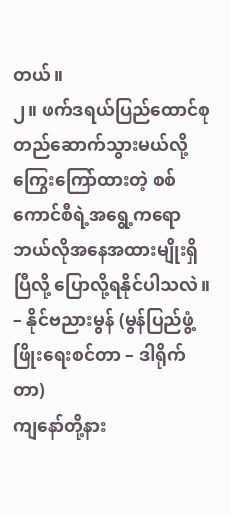တယ်။
၂။ ဖက်ဒရယ်ပြည်ထောင်စု တည်ဆောက်သွားမယ်လို့ ကြွေးကြော်ထားတဲ့ စစ်ကောင်စီရဲ့အရွေ့ကရော ဘယ်လိုအနေအထားမျိုးရှိပြီလို့ ပြောလို့ရနိုင်ပါသလဲ။
– နိုင်ဗညားမွန် (မွန်ပြည်ဖွံ့ဖြိုးရေးစင်တာ – ဒါရိုက်တာ)
ကျနော်တို့နား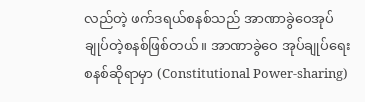လည်တဲ့ ဖက်ဒရယ်စနစ်သည် အာဏာခွဲဝေအုပ်ချုပ်တဲ့စနစ်ဖြစ်တယ်။ အာဏာခွဲဝေ အုပ်ချုပ်ရေး စနစ်ဆိုရာမှာ (Constitutional Power-sharing)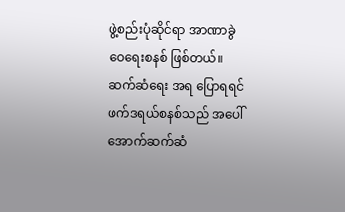ဖွဲ့စည်းပုံဆိုင်ရာ အာဏာခွဲဝေရေးစနစ် ဖြစ်တယ်။ ဆက်ဆံရေး အရ ပြောရရင် ဖက်ဒရယ်စနစ်သည် အပေါ်အောက်ဆက်ဆံ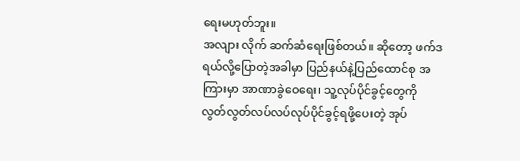ရေးမဟုတ်ဘူး။
အလျား လိုက် ဆက်ဆံရေးဖြစ်တယ်။ ဆိုတော့ ဖက်ဒရယ်လို့ပြောတဲ့အခါမှာ ပြည်နယ်နဲ့ပြည်ထောင်စု အကြားမှာ အာဏာခွဲဝေရေး၊ သူ့လုပ်ပိုင်ခွင့်တွေကို လွတ်လွတ်လပ်လပ်လုပ်ပိုင်ခွင့်ရဖို့ပေးတဲ့ အုပ်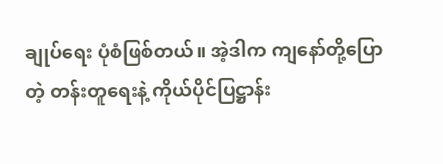ချုပ်ရေး ပုံစံဖြစ်တယ်။ အဲ့ဒါက ကျနော်တို့ပြောတဲ့ တန်းတူရေးနဲ့ ကိုယ်ပိုင်ပြဋ္ဌာန်း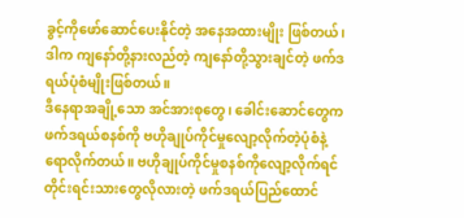ခွင့်ကိုဖော်ဆောင်ပေးနိုင်တဲ့ အနေအထားမျိုး ဖြစ်တယ်၊ ဒါက ကျနော်တို့နားလည်တဲ့ ကျနော်တို့သွားချင်တဲ့ ဖက်ဒရယ်ပုံစံမျိုးဖြစ်တယ်။
ဒီနေရာအချို့သော အင်အားစုတွေ၊ ခေါင်းဆောင်တွေက ဖက်ဒရယ်စနစ်ကို ဗဟိုချုပ်ကိုင်မှုလျော့လိုက်တဲ့ပုံစံနဲ့ ရောလိုက်တယ်။ ဗဟိုချုပ်ကိုင်မှုစနစ်ကိုလျော့လိုက်ရင် တိုင်းရင်းသားတွေလိုလားတဲ့ ဖက်ဒရယ်ပြည်ထောင်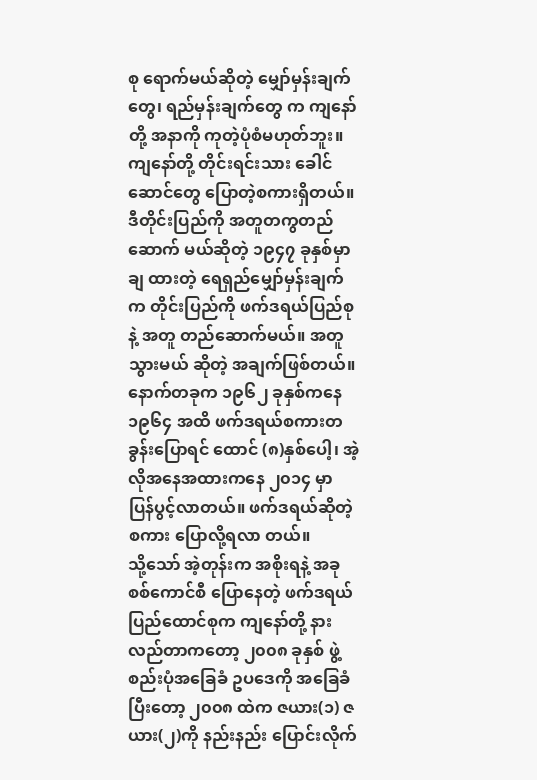စု ရောက်မယ်ဆိုတဲ့ မျှော်မှန်းချက်တွေ၊ ရည်မှန်းချက်တွေ က ကျနော်တို့ အနာကို ကုတဲ့ပုံစံမဟုတ်ဘူး။
ကျနော်တို့ တိုင်းရင်းသား ခေါင်ဆောင်တွေ ပြောတဲ့စကားရှိတယ်။ ဒီတိုင်းပြည်ကို အတူတကွတည်ဆောက် မယ်ဆိုတဲ့ ၁၉၄၇ ခုနှစ်မှာချ ထားတဲ့ ရေရှည်မျှော်မှန်းချက်က တိုင်းပြည်ကို ဖက်ဒရယ်ပြည်စုနဲ့ အတူ တည်ဆောက်မယ်။ အတူသွားမယ် ဆိုတဲ့ အချက်ဖြစ်တယ်။
နောက်တခုက ၁၉၆၂ ခုနှစ်ကနေ ၁၉၆၄ အထိ ဖက်ဒရယ်စကားတခွန်းပြောရင် ထောင် (၈)နှစ်ပေါ့၊ အဲ့လိုအနေအထားကနေ ၂၀၁၄ မှာ ပြန်ပွင့်လာတယ်။ ဖက်ဒရယ်ဆိုတဲ့စကား ပြောလို့ရလာ တယ်။
သို့သော် အဲ့တုန်းက အစိုးရနဲ့ အခုစစ်ကောင်စီ ပြောနေတဲ့ ဖက်ဒရယ်ပြည်ထောင်စုက ကျနော်တို့ နားလည်တာကတော့ ၂၀၀၈ ခုနှစ် ဖွဲ့စည်းပုံအခြေခံ ဥပဒေကို အခြေခံပြီးတော့ ၂၀၀၈ ထဲက ဇယား(၁) ဇယား(၂)ကို နည်းနည်း ပြောင်းလိုက်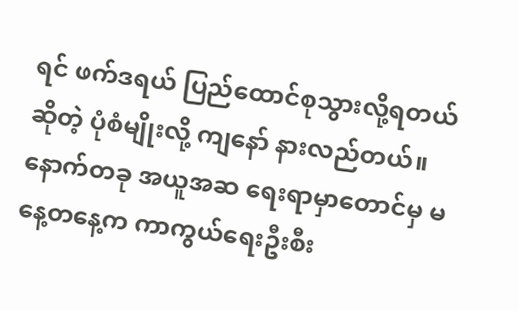ရင် ဖက်ဒရယ် ပြည်ထောင်စုသွားလို့ရတယ်ဆိုတဲ့ ပုံစံမျိုးလို့ ကျနော် နားလည်တယ်။
နောက်တခု အယူအဆ ရေးရာမှာတောင်မှ မနေ့တနေ့က ကာကွယ်ရေးဦးစီး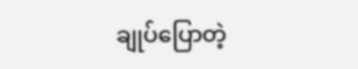ချုပ်ပြောတဲ့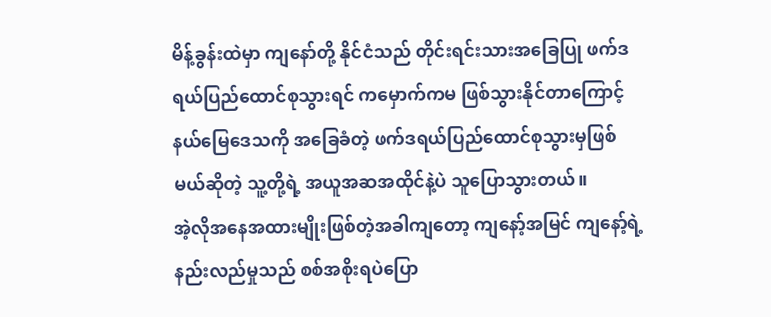မိန့်ခွန်းထဲမှာ ကျနော်တို့ နိုင်ငံသည် တိုင်းရင်းသားအခြေပြု ဖက်ဒရယ်ပြည်ထောင်စုသွားရင် ကမှောက်ကမ ဖြစ်သွားနိုင်တာကြောင့် နယ်မြေဒေသကို အခြေခံတဲ့ ဖက်ဒရယ်ပြည်ထောင်စုသွားမှဖြစ်မယ်ဆိုတဲ့ သူ့တို့ရဲ့ အယူအဆအထိုင်နဲ့ပဲ သူပြောသွားတယ်။
အဲ့လိုအနေအထားမျိုးဖြစ်တဲ့အခါကျတော့ ကျနော့်အမြင် ကျနော့်ရဲ့ နည်းလည်မှုသည် စစ်အစိုးရပဲပြော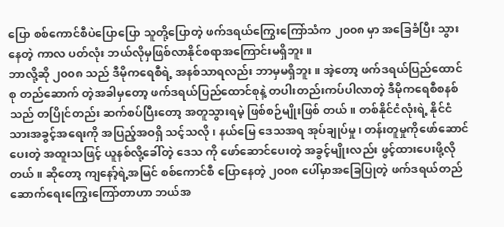ပြော စစ်ကောင်စီပဲပြောပြော သူတို့ပြောတဲ့ ဖက်ဒရယ်ကြွေးကြော်သံက ၂၀၀၈ မှာ အခြေခံပြီး သွားနေတဲ့ ကာလ ပတ်လုံး ဘယ်လိုမှဖြစ်လာနိုင်စရာအကြောင်းမရှိဘူး။
ဘာလို့ဆို ၂၀၀၈ သည် ဒီမိုကရေစီရဲ့ အနစ်သာရလည်း ဘာမှမရှိဘူး။ အဲ့တော့ ဖက်ဒရယ်ပြည်ထောင်စု တည်ဆောက် တဲ့အခါမှတော့ ဖက်ဒရယ်ပြည်ထောင်စုနဲ့ တပါးတည်းကပ်ပါလာတဲ့ ဒီမိုကရေစီစနစ်သည် တပြိုင်တည်း ဆက်စပ်ပြီးတော့ အတူသွားရမဲ့ ဖြစ်စဉ်မျိုးဖြစ် တယ်။ တစ်နိုင်ငံလုံးရဲ့ နိုင်ငံသားအခွင့်အရေးကို အပြည့်အဝရှိ သင့်သလို၊ နယ်မြေ ဒေသအရ အုပ်ချုပ်မှု၊ တန်းတူမှုကိုဖော်ဆောင်ပေးတဲ့ အထူးသဖြင့် ယူနစ်လို့ခေါ်တဲ့ ဒေသ ကို ဖော်ဆောင်ပေးတဲ့ အခွင့်မျိုးလည်း ဖွင့်ထားပေးဖို့လိုတယ်။ ဆိုတော့ ကျနော့်ရဲ့အမြင် စစ်ကောင်စီ ပြောနေတဲ့ ၂၀၀၈ ပေါ်မှာအခြေပြုတဲ့ ဖက်ဒရယ်တည်ဆောက်ရေးကြွေးကြော်တာဟာ ဘယ်အ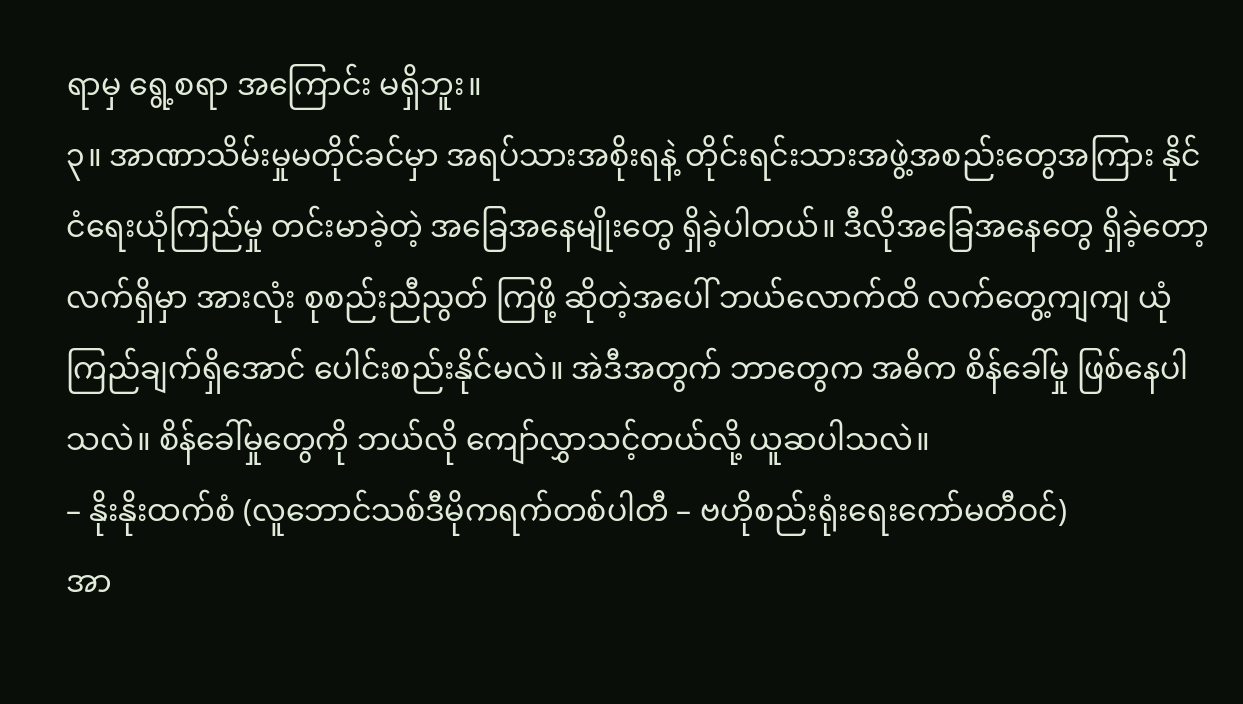ရာမှ ရွေ့စရာ အကြောင်း မရှိဘူး။
၃။ အာဏာသိမ်းမှုမတိုင်ခင်မှာ အရပ်သားအစိုးရနဲ့ တိုင်းရင်းသားအဖွဲ့အစည်းတွေအကြား နိုင်ငံရေးယုံကြည်မှု တင်းမာခဲ့တဲ့ အခြေအနေမျိုးတွေ ရှိခဲ့ပါတယ်။ ဒီလိုအခြေအနေတွေ ရှိခဲ့တော့ လက်ရှိမှာ အားလုံး စုစည်းညီညွတ် ကြဖို့ ဆိုတဲ့အပေါ် ဘယ်လောက်ထိ လက်တွေ့ကျကျ ယုံကြည်ချက်ရှိအောင် ပေါင်းစည်းနိုင်မလဲ။ အဲဒီအတွက် ဘာတွေက အဓိက စိန်ခေါ်မှု ဖြစ်နေပါသလဲ။ စိန်ခေါ်မှုတွေကို ဘယ်လို ကျော်လွှာသင့်တယ်လို့ ယူဆပါသလဲ။
– နိုးနိုးထက်စံ (လူဘောင်သစ်ဒီမိုကရက်တစ်ပါတီ – ဗဟိုစည်းရုံးရေးကော်မတီဝင်)
အာ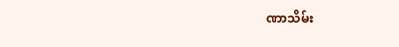ဏာသိမ်း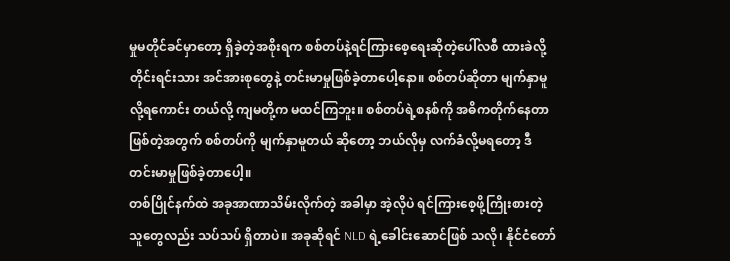မှုမတိုင်ခင်မှာတော့ ရှိခဲ့တဲ့အစိုးရက စစ်တပ်နဲ့ရင်ကြားစေ့ရေးဆိုတဲ့ပေါ်လစီ ထားခဲလို့ တိုင်းရင်းသား အင်အားစုတွေနဲ့ တင်းမာမှုဖြစ်ခဲ့တာပေါ့နော။ စစ်တပ်ဆိုတာ မျက်နှာမူလို့ရကောင်း တယ်လို့ ကျမတို့က မထင်ကြဘူး။ စစ်တပ်ရဲ့စနစ်ကို အဓိကတိုက်နေတာဖြစ်တဲ့အတွက် စစ်တပ်ကို မျက်နှာမူတယ် ဆိုတော့ ဘယ်လိုမှ လက်ခံလို့မရတော့ ဒီတင်းမာမှုဖြစ်ခဲ့တာပေါ့။
တစ်ပြိုင်နက်ထဲ အခုအာဏာသိမ်းလိုက်တဲ့ အခါမှာ အဲ့လိုပဲ ရင်ကြားစေ့ဖို့ကြိုးစားတဲ့သူတွေလည်း သပ်သပ် ရှိတာပဲ။ အခုဆိုရင် NLD ရဲ့ခေါင်းဆောင်ဖြစ် သလို၊ နိုင်ငံတော်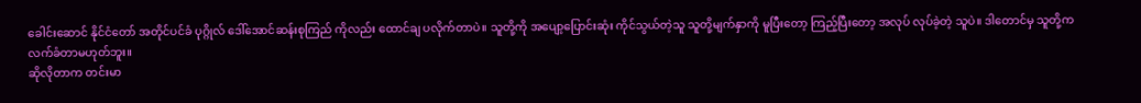ခေါင်းဆောင် နိုင်ငံတော် အတိုင်ပင်ခံ ပုဂ္ဂိုလ် ဒေါ်အောင်ဆန်းစုကြည် ကိုလည်း ထောင်ချ ပလိုက်တာပဲ။ သူတို့ကို အပျော့ပြောင်းဆုံး ကိုင်သွယ်တဲ့သူ သူတို့မျက်နှာကို မူပြီးတော့ ကြည့်ပြီးတော့ အလုပ် လုပ်ခဲ့တဲ့ သူပဲ။ ဒါတောင်မှ သူတို့က လက်ခံတာမဟုတ်ဘူး။
ဆိုလိုတာက တင်းမာ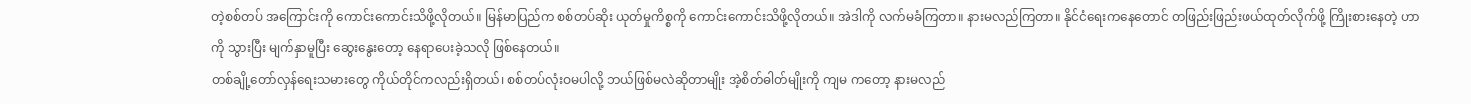တဲ့စစ်တပ် အကြောင်းကို ကောင်းကောင်းသိဖို့လိုတယ်။ မြန်မာပြည်က စစ်တပ်ဆိုး ယုတ်မှုကိစ္စကို ကောင်းကောင်းသိဖို့လိုတယ်။ အဲဒါကို လက်မခံကြတာ။ နားမလည်ကြတာ။ နိုင်ငံရေးကနေတောင် တဖြည်းဖြည်းဖယ်ထုတ်လိုက်ဖို့ ကြိုးစားနေတဲ့ ဟာကို သွားပြီး မျက်နှာမူပြီး ဆွေးနွေးတော့ နေရာပေးခဲ့သလို ဖြစ်နေတယ်။
တစ်ချို့တော်လှန်ရေးသမားတွေ ကိုယ်တိုင်ကလည်းရှိတယ်၊ စစ်တပ်လုံးဝမပါလို့ ဘယ်ဖြစ်မလဲဆိုတာမျိုး အဲ့စိတ်ဓါတ်မျိုးကို ကျမ ကတော့ နားမလည်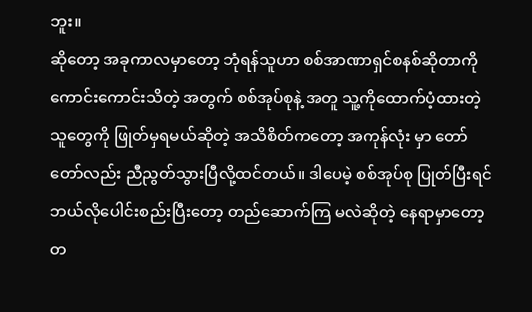ဘူး။
ဆိုတော့ အခုကာလမှာတော့ ဘုံရန်သူဟာ စစ်အာဏာရှင်စနစ်ဆိုတာကို ကောင်းကောင်းသိတဲ့ အတွက် စစ်အုပ်စုနဲ့ အတူ သူ့ကိုထောက်ပံ့ထားတဲ့သူတွေကို ဖြုတ်မှရမယ်ဆိုတဲ့ အသိစိတ်ကတော့ အကုန်လုံး မှာ တော်တော်လည်း ညီညွတ်သွားပြီလို့ထင်တယ်။ ဒါပေမဲ့ စစ်အုပ်စု ပြုတ်ပြီးရင် ဘယ်လိုပေါင်းစည်းပြီးတော့ တည်ဆောက်ကြ မလဲဆိုတဲ့ နေရာမှာတော့ တ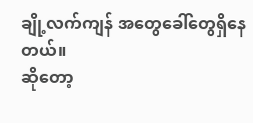ချို့လက်ကျန် အတွေခေါ်တွေရှိနေတယ်။
ဆိုတော့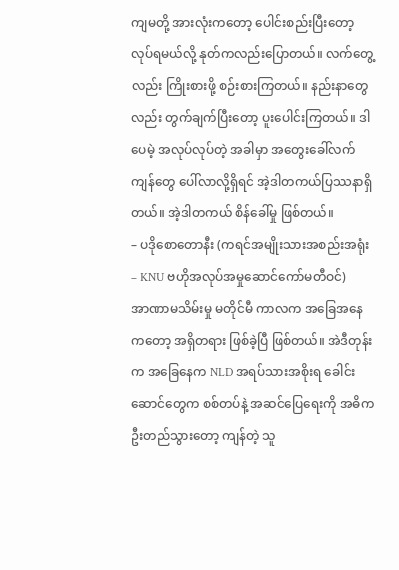ကျမတို့ အားလုံးကတော့ ပေါင်းစည်းပြီးတော့ လုပ်ရမယ်လို့ နုတ်ကလည်းပြောတယ်။ လက်တွေ့လည်း ကြိုးစားဖို့ စဉ်းစားကြတယ်။ နည်းနာတွေလည်း တွက်ချက်ပြီးတော့ ပူးပေါင်းကြတယ်။ ဒါပေမဲ့ အလုပ်လုပ်တဲ့ အခါမှာ အတွေးခေါ်လက်ကျန်တွေ ပေါ်လာလို့ရှိရင် အဲ့ဒါတကယ်ပြဿနာရှိတယ်။ အဲ့ဒါတကယ် စိန်ခေါ်မှု ဖြစ်တယ်။
– ပဒိုစောတောနီး (ကရင်အမျိုးသားအစည်းအရုံး – KNU ဗဟိုအလုပ်အမှုဆောင်ကော်မတီဝင်)
အာဏာမသိမ်းမှု မတိုင်မီ ကာလက အခြေအနေကတော့ အရှိတရား ဖြစ်ခဲ့ပြီ ဖြစ်တယ်။ အဲဒီတုန်းက အခြေနေက NLD အရပ်သားအစိုးရ ခေါင်းဆောင်တွေက စစ်တပ်နဲ့ အဆင်ပြေရေးကို အဓိက ဦးတည်သွားတော့ ကျန်တဲ့ သူ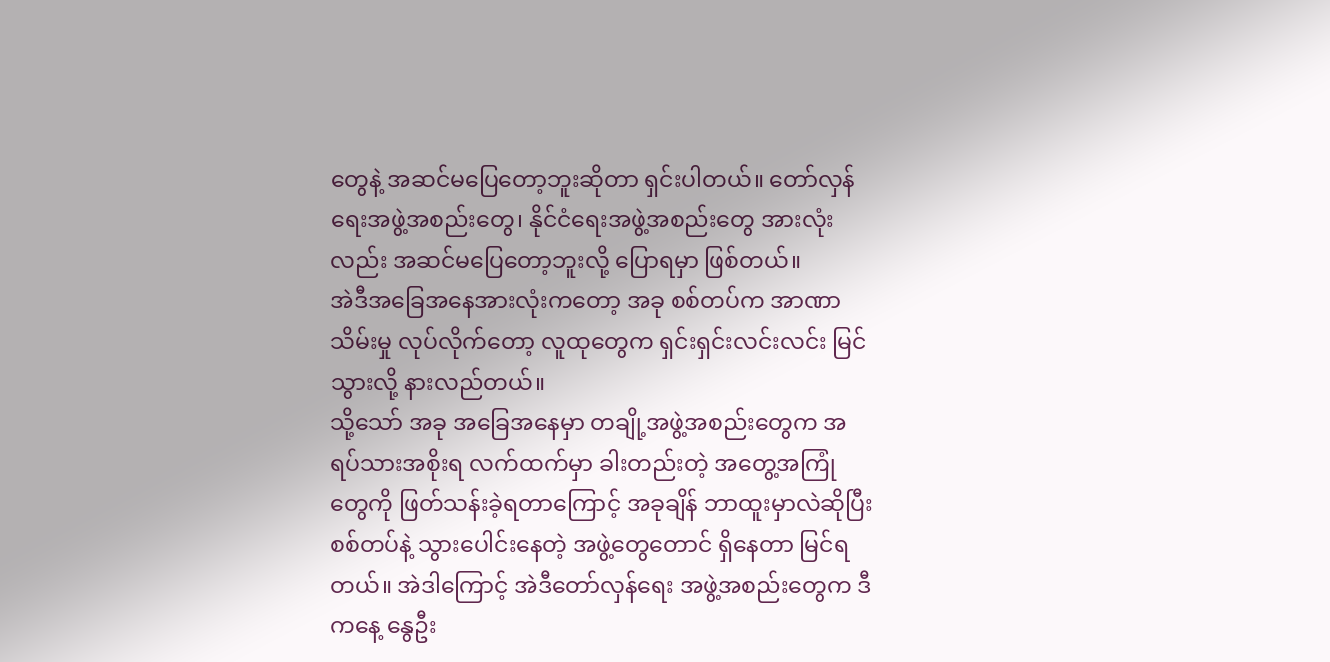တွေနဲ့ အဆင်မပြေတော့ဘူးဆိုတာ ရှင်းပါတယ်။ တော်လှန်ရေးအဖွဲ့အစည်းတွေ၊ နိုင်ငံရေးအဖွဲ့အစည်းတွေ အားလုံးလည်း အဆင်မပြေတော့ဘူးလို့ ပြောရမှာ ဖြစ်တယ်။
အဲဒီအခြေအနေအားလုံးကတော့ အခု စစ်တပ်က အာဏာသိမ်းမှု လုပ်လိုက်တော့ လူထုတွေက ရှင်းရှင်းလင်းလင်း မြင်သွားလို့ နားလည်တယ်။
သို့သော် အခု အခြေအနေမှာ တချို့အဖွဲ့အစည်းတွေက အရပ်သားအစိုးရ လက်ထက်မှာ ခါးတည်းတဲ့ အတွေ့အကြုံ တွေကို ဖြတ်သန်းခဲ့ရတာကြောင့် အခုချိန် ဘာထူးမှာလဲဆိုပြီး စစ်တပ်နဲ့ သွားပေါင်းနေတဲ့ အဖွဲ့တွေတောင် ရှိနေတာ မြင်ရတယ်။ အဲဒါကြောင့် အဲဒီတော်လှန်ရေး အဖွဲ့အစည်းတွေက ဒီကနေ့ နွေဦး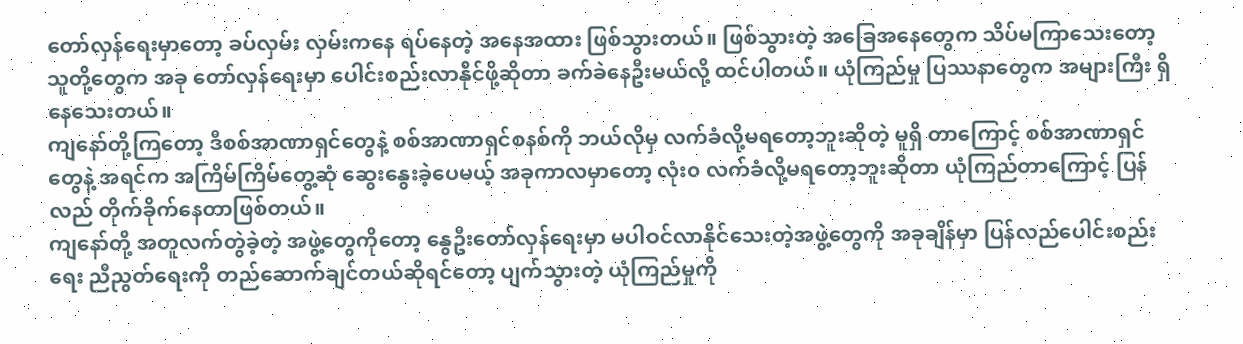တော်လှန်ရေးမှာတော့ ခပ်လှမ်း လှမ်းကနေ ရပ်နေတဲ့ အနေအထား ဖြစ်သွားတယ်။ ဖြစ်သွားတဲ့ အခြေအနေတွေက သိပ်မကြာသေးတော့ သူတို့တွေက အခု တော်လှန်ရေးမှာ ပေါင်းစည်းလာနိုင်ဖို့ဆိုတာ ခက်ခဲနေဦးမယ်လို့ ထင်ပါတယ်။ ယုံကြည်မှု ပြဿနာတွေက အများကြီး ရှိနေသေးတယ်။
ကျနော်တို့ကြတော့ ဒီစစ်အာဏာရှင်တွေနဲ့ စစ်အာဏာရှင်စနစ်ကို ဘယ်လိုမှ လက်ခံလို့မရတော့ဘူးဆိုတဲ့ မူရှိ တာကြောင့် စစ်အာဏာရှင်တွေနဲ့ အရင်က အကြိမ်ကြိမ်တွေ့ဆုံ ဆွေးနွေးခဲ့ပေမယ့် အခုကာလမှာတော့ လုံး၀ လက်ခံလို့မရတော့ဘူးဆိုတာ ယုံကြည်တာကြောင့် ပြန်လည် တိုက်ခိုက်နေတာဖြစ်တယ်။
ကျနော်တို့ အတူလက်တွဲခဲ့တဲ့ အဖွဲ့တွေကိုတော့ နွေဦးတော်လှန်ရေးမှာ မပါဝင်လာနိုင်သေးတဲ့အဖွဲ့တွေကို အခုချိန်မှာ ပြန်လည်ပေါင်းစည်းရေး ညီညွတ်ရေးကို တည်ဆောက်ချင်တယ်ဆိုရင်တော့ ပျက်သွားတဲ့ ယုံကြည်မှုကို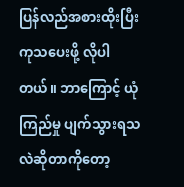ပြန်လည်အစားထိုးပြီး ကုသပေးဖို့ လိုပါတယ်။ ဘာကြောင့် ယုံကြည်မှု ပျက်သွားရသလဲဆိုတာကိုတော့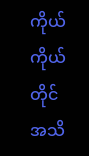ကိုယ်ကိုယ်တိုင် အသိ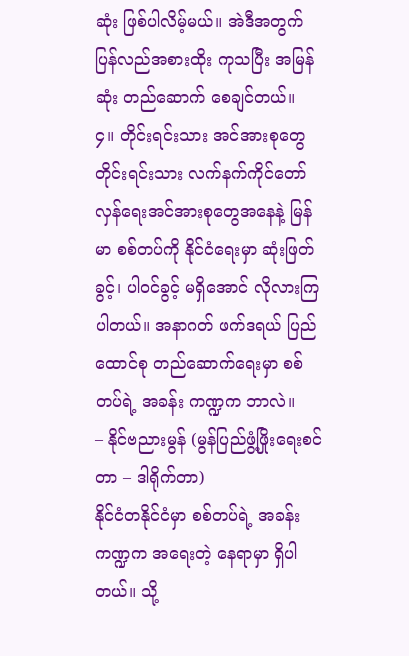ဆုံး ဖြစ်ပါလိမ့်မယ်။ အဲဒီအတွက် ပြန်လည်အစားထိုး ကုသပြီး အမြန်ဆုံး တည်ဆောက် စေချင်တယ်။
၄။ တိုင်းရင်းသား အင်အားစုတွေ တိုင်းရင်းသား လက်နက်ကိုင်တော်လှန်ရေးအင်အားစုတွေအနေနဲ့ မြန်မာ စစ်တပ်ကို နိုင်ငံရေးမှာ ဆုံးဖြတ်ခွင့်၊ ပါဝင်ခွင့် မရှိအောင် လိုလားကြပါတယ်။ အနာဂတ် ဖက်ဒရယ် ပြည်ထောင်စု တည်ဆောက်ရေးမှာ စစ်တပ်ရဲ့ အခန်း ကဏ္ဍက ဘာလဲ။
– နိုင်ဗညားမွန် (မွန်ပြည်ဖွံ့ဖြိုးရေးစင်တာ – ဒါရိုက်တာ)
နိုင်ငံတနိုင်ငံမှာ စစ်တပ်ရဲ့ အခန်းကဏ္ဍက အရေးတဲ့ နေရာမှာ ရှိပါတယ်။ သို့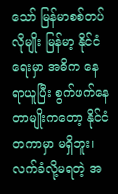သော် မြန်မာစစ်တပ်လိုမျိုး မြန်မာ့ နိုင်ငံရေးမှာ အဓိက နေရာယူပြီး စွက်ဖက်နေတာမျိုးကတော့ နိုင်ငံတကာမှာ မရှိဘူး၊ လက်ခံလို့မရတဲ့ အ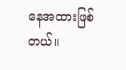နေအထားဖြစ်တယ်။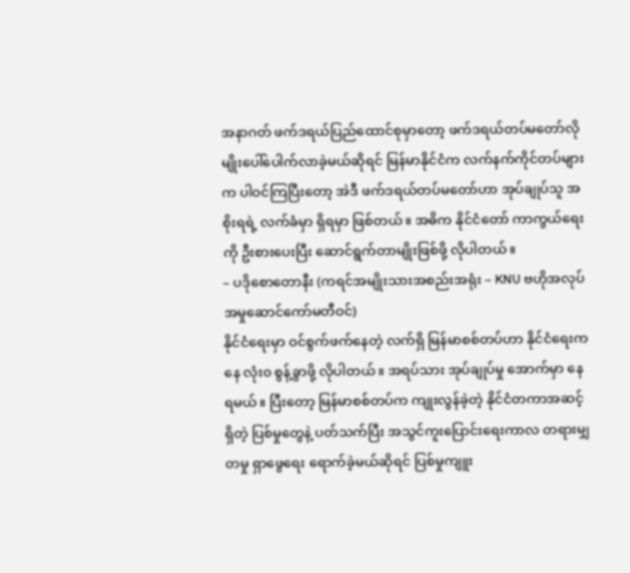အနာဂတ် ဖက်ဒရယ်ပြည်ထောင်စုမှာတော့ ဖက်ဒရယ်တပ်မတော်လိုမျိုးပေါ်ပေါက်လာခဲ့မယ်ဆိုရင် မြန်မာနိုင်ငံက လက်နက်ကိုင်တပ်များက ပါဝင်ကြပြီးတော့ အဲဒီ ဖက်ဒရယ်တပ်မတော်ဟာ အုပ်ချုပ်သူ အစိုးရရဲ့ လက်ခံမှာ ရှိရမှာ ဖြစ်တယ်။ အဓိက နိုင်ငံတော် ကာကွယ်ရေးကို ဦးစားပေးပြီး ဆောင်ရွက်တာမျိုးဖြစ်ဖို့ လိုပါတယ်။
– ပဒိုစောတောနီး (ကရင်အမျိုးသားအစည်းအရုံး – KNU ဗဟိုအလုပ်အမှုဆောင်ကော်မတီဝင်)
နိုင်ငံရေးမှာ ဝင်စွက်ဖက်နေတဲ့ လက်ရှိ မြန်မာစစ်တပ်ဟာ နိုင်ငံရေးကနေ လုံး၀ စွန့်ခွာဖို့ လိုပါတယ်။ အရပ်သား အုပ်ချုပ်မှု အောက်မှာ နေရမယ်။ ပြီးတော့ မြန်မာစစ်တပ်က ကျုးလွန်ခဲ့တဲ့ နိုင်ငံတကာအဆင့်ရှိတဲ့ ပြစ်မှုတွေနဲ့ ပတ်သက်ပြီး အသွင်ကူးပြောင်းရေးကာလ တရားမျှတမှု ရှာဖွေရေး ရောက်ခဲ့မယ်ဆိုရင် ပြစ်မှုကျူး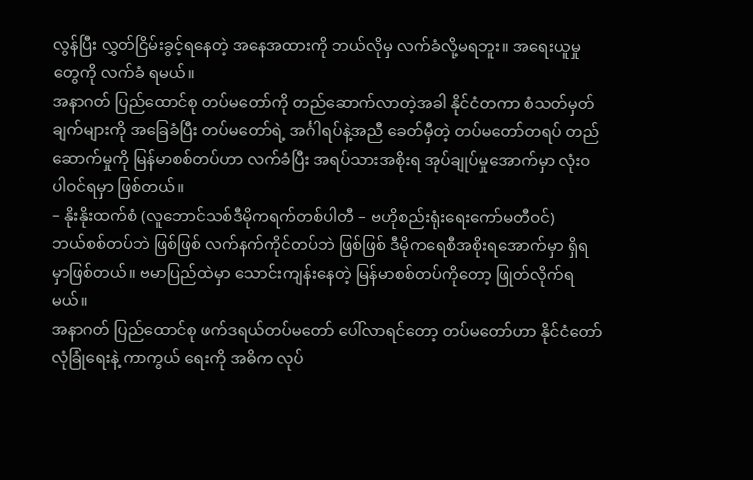လွန်ပြီး လွှတ်ငြိမ်းခွင့်ရနေတဲ့ အနေအထားကို ဘယ်လိုမှ လက်ခံလို့မရဘူး။ အရေးယူမှုတွေကို လက်ခံ ရမယ်။
အနာဂတ် ပြည်ထောင်စု တပ်မတော်ကို တည်ဆောက်လာတဲ့အခါ နိုင်ငံတကာ စံသတ်မှတ်ချက်များကို အခြေခံပြီး တပ်မတော်ရဲ့ အင်္ဂါရပ်နဲ့အညီ ခေတ်မှီတဲ့ တပ်မတော်တရပ် တည်ဆောက်မှုကို မြန်မာစစ်တပ်ဟာ လက်ခံပြီး အရပ်သားအစိုးရ အုပ်ချုပ်မှုအောက်မှာ လုံး၀ ပါဝင်ရမှာ ဖြစ်တယ်။
– နိုးနိုးထက်စံ (လူဘောင်သစ်ဒီမိုကရက်တစ်ပါတီ – ဗဟိုစည်းရုံးရေးကော်မတီဝင်)
ဘယ်စစ်တပ်ဘဲ ဖြစ်ဖြစ် လက်နက်ကိုင်တပ်ဘဲ ဖြစ်ဖြစ် ဒီမိုကရေစီအစိုးရအောက်မှာ ရှိရမှာဖြစ်တယ်။ ဗမာပြည်ထဲမှာ သောင်းကျန်းနေတဲ့ မြန်မာစစ်တပ်ကိုတော့ ဖြုတ်လိုက်ရမယ်။
အနာဂတ် ပြည်ထောင်စု ဖက်ဒရယ်တပ်မတော် ပေါ်လာရင်တော့ တပ်မတော်ဟာ နိုင်ငံတော် လုံခြုံရေးနဲ့ ကာကွယ် ရေးကို အဓိက လုပ်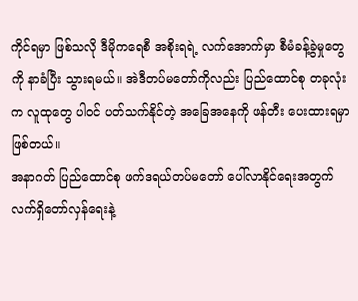ကိုင်ရမှာ ဖြစ်သလို ဒီမိုကရေစီ အစိုးရရဲ့ လက်အောက်မှာ စီမံခန့်ခွဲမှုတွေကို နာခံပြီး သွားရမယ်။ အဲဒီတပ်မတော်ကိုလည်း ပြည်ထောင်စု တခုလုံးက လူထုတွေ ပါဝင် ပတ်သက်နိုင်တဲ့ အခြေအနေကို ဖန်တီး ပေးထားရမှာ ဖြစ်တယ်။
အနာဂတ် ပြည်ထောင်စု ဖက်ဒရယ်တပ်မတော် ပေါ်လာနိုင်ရေးအတွက် လက်ရှိတော်လှန်ရေးနဲ့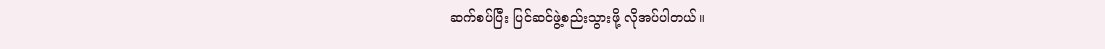ဆက်စပ်ပြီး ပြင်ဆင်ဖွဲ့စည်းသွားဖို့ လိုအပ်ပါတယ်။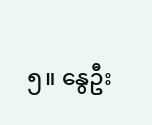၅။ နွေဦး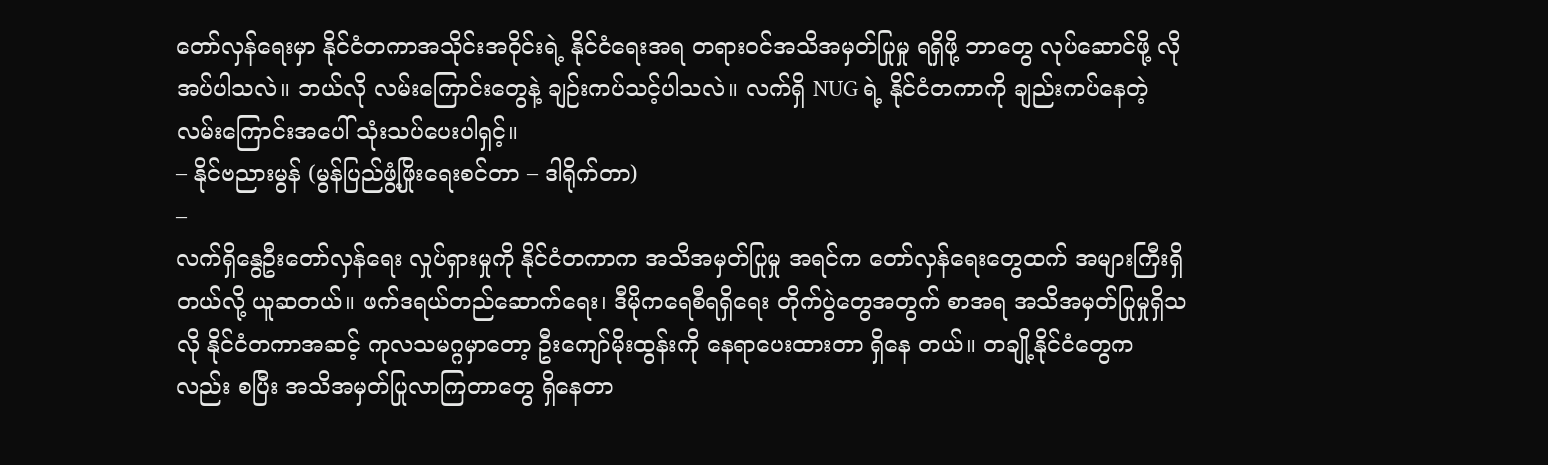တော်လှန်ရေးမှာ နိုင်ငံတကာအသိုင်းအဝိုင်းရဲ့ နိုင်ငံရေးအရ တရားဝင်အသိအမှတ်ပြုမှု ရရှိဖို့ ဘာတွေ လုပ်ဆောင်ဖို့ လိုအပ်ပါသလဲ။ ဘယ်လို လမ်းကြောင်းတွေနဲ့ ချဉ်းကပ်သင့်ပါသလဲ။ လက်ရှိ NUG ရဲ့ နိုင်ငံတကာကို ချည်းကပ်နေတဲ့ လမ်းကြောင်းအပေါ် သုံးသပ်ပေးပါရှင့်။
– နိုင်ဗညားမွန် (မွန်ပြည်ဖွံ့ဖြိုးရေးစင်တာ – ဒါရိုက်တာ)
–
လက်ရှိနွေဦးတော်လှန်ရေး လှုပ်ရှားမှုကို နိုင်ငံတကာက အသိအမှတ်ပြုမှု အရင်က တော်လှန်ရေးတွေထက် အများကြီးရှိတယ်လို့ ယူဆတယ်။ ဖက်ဒရယ်တည်ဆောက်ရေး၊ ဒီမိုကရေစီရရှိရေး တိုက်ပွဲတွေအတွက် စာအရ အသိအမှတ်ပြုမှုရှိသလို နိုင်ငံတကာအဆင့် ကုလသမဂ္ဂမှာတော့ ဦးကျော်မိုးထွန်းကို နေရာပေးထားတာ ရှိနေ တယ်။ တချို့နိုင်ငံတွေကလည်း စပြီး အသိအမှတ်ပြုလာကြတာတွေ ရှိနေတာ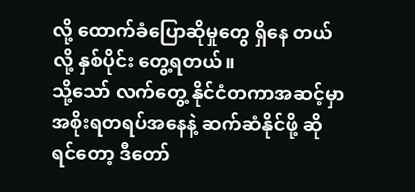လို့ ထောက်ခံပြောဆိုမှုတွေ ရှိနေ တယ်လို့ နှစ်ပိုင်း တွေ့ရတယ်။
သို့သော် လက်တွေ့ နိုင်ငံတကာအဆင့်မှာ အစိုးရတရပ်အနေနဲ့ ဆက်ဆံနိုင်ဖို့ ဆိုရင်တော့ ဒီတော်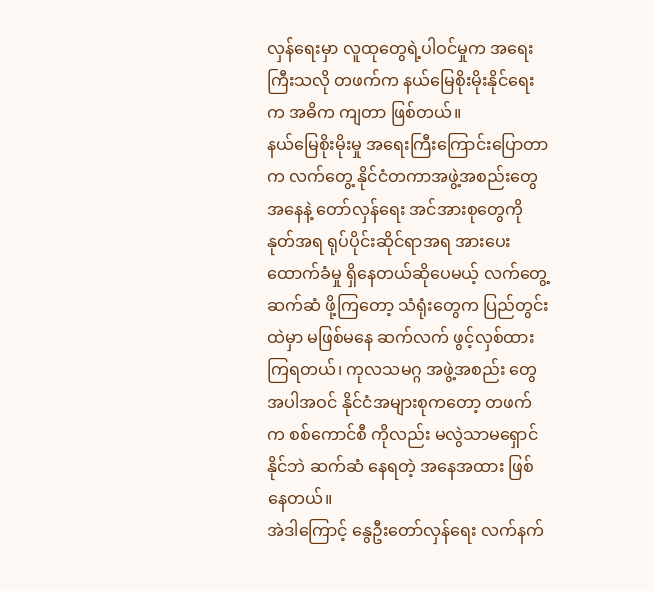လှန်ရေးမှာ လူထုတွေရဲ့ပါဝင်မှုက အရေးကြီးသလို တဖက်က နယ်မြေစိုးမိုးနိုင်ရေးက အဓိက ကျတာ ဖြစ်တယ်။
နယ်မြေစိုးမိုးမှု အရေးကြီးကြောင်းပြောတာက လက်တွေ့ နိုင်ငံတကာအဖွဲ့အစည်းတွေအနေနဲ့ တော်လှန်ရေး အင်အားစုတွေကို နုတ်အရ ရုပ်ပိုင်းဆိုင်ရာအရ အားပေးထောက်ခံမှု ရှိနေတယ်ဆိုပေမယ့် လက်တွေ့ ဆက်ဆံ ဖို့ကြတော့ သံရုံးတွေက ပြည်တွင်းထဲမှာ မဖြစ်မနေ ဆက်လက် ဖွင့်လှစ်ထားကြရတယ်၊ ကုလသမဂ္ဂ အဖွဲ့အစည်း တွေအပါအဝင် နိုင်ငံအများစုကတော့ တဖက်က စစ်ကောင်စီ ကိုလည်း မလွဲသာမရှောင်နိုင်ဘဲ ဆက်ဆံ နေရတဲ့ အနေအထား ဖြစ်နေတယ်။
အဲဒါကြောင့် နွေဦးတော်လှန်ရေး လက်နက်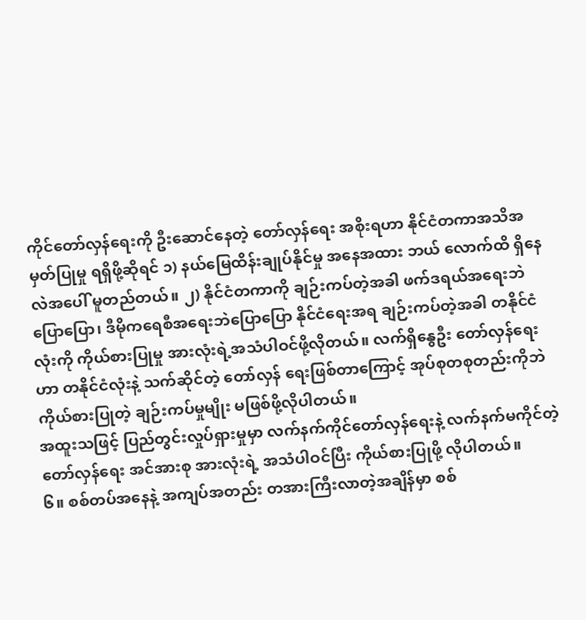ကိုင်တော်လှန်ရေးကို ဦးဆောင်နေတဲ့ တော်လှန်ရေး အစိုးရဟာ နိုင်ငံတကာအသိအမှတ်ပြုမှု ရရှိဖို့ဆိုရင် ၁) နယ်မြေထိန်းချုပ်နိုင်မှု အနေအထား ဘယ် လောက်ထိ ရှိနေလဲအပေါ် မူတည်တယ်။ ၂) နိုင်ငံတကာကို ချဉ်းကပ်တဲ့အခါ ဖက်ဒရယ်အရေးဘဲ ပြောပြော၊ ဒီမိုကရေစီအရေးဘဲပြောပြော နိုင်ငံရေးအရ ချဉ်းကပ်တဲ့အခါ တနိုင်ငံလုံးကို ကိုယ်စားပြုမှု အားလုံးရဲ့အသံပါဝင်ဖို့လိုတယ်။ လက်ရှိနွေဦး တော်လှန်ရေး ဟာ တနိုင်ငံလုံးနဲ့ သက်ဆိုင်တဲ့ တော်လှန် ရေးဖြစ်တာကြောင့် အုပ်စုတစုတည်းကိုဘဲ ကိုယ်စားပြုတဲ့ ချဉ်းကပ်မှုမျိုး မဖြစ်ဖို့လိုပါတယ်။
အထူးသဖြင့် ပြည်တွင်းလှုပ်ရှားမှုမှာ လက်နက်ကိုင်တော်လှန်ရေးနဲ့ လက်နက်မကိုင်တဲ့ တော်လှန်ရေး အင်အားစု အားလုံးရဲ့ အသံပါဝင်ပြီး ကိုယ်စားပြုဖို့ လိုပါတယ်။
၆။ စစ်တပ်အနေနဲ့ အကျပ်အတည်း တအားကြီးလာတဲ့အချိန်မှာ စစ်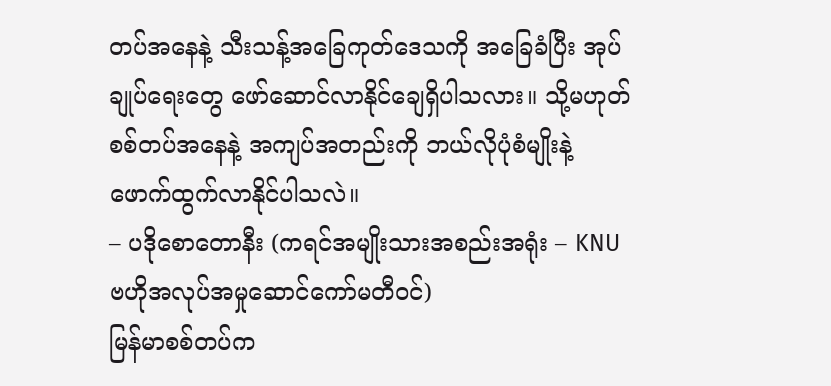တပ်အနေနဲ့ သီးသန့်အခြေကုတ်ဒေသကို အခြေခံပြီး အုပ်ချုပ်ရေးတွေ ဖော်ဆောင်လာနိုင်ချေရှိပါသလား။ သို့မဟုတ် စစ်တပ်အနေနဲ့ အကျပ်အတည်းကို ဘယ်လိုပုံစံမျိုးနဲ့ ဖောက်ထွက်လာနိုင်ပါသလဲ။
– ပဒိုစောတောနီး (ကရင်အမျိုးသားအစည်းအရုံး – KNU ဗဟိုအလုပ်အမှုဆောင်ကော်မတီဝင်)
မြန်မာစစ်တပ်က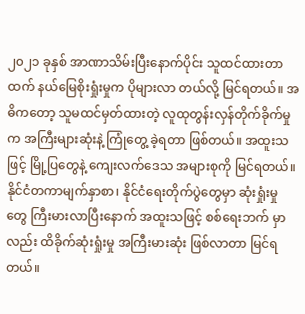၂၀၂၁ ခုနှစ် အာဏာသိမ်းပြီးနောက်ပိုင်း သူထင်ထားတာထက် နယ်မြေစိုးရှုံးမှုက ပိုများလာ တယ်လို့ မြင်ရတယ်။ အဓိကတော့ သူမထင်မှတ်ထားတဲ့ လူထုတွန်းလှန်တိုက်ခိုက်မှုက အကြီးများဆုံးနဲ့ ကြုံတွေ့ ခဲ့ရတာ ဖြစ်တယ်။ အထူးသဖြင့် မြို့ပြတွေနဲ့ ကျေးလက်ဒေသ အများစုကို မြင်ရတယ်။
နိုင်ငံတကာမျက်နှာစာ၊ နိုင်ငံရေးတိုက်ပွဲတွေမှာ ဆုံးရှုံးမှုတွေ ကြီးမားလာပြီးနောက် အထူးသဖြင့် စစ်ရေးဘက် မှာလည်း ထိခိုက်ဆုံးရှုံးမှု အကြီးမားဆုံး ဖြစ်လာတာ မြင်ရတယ်။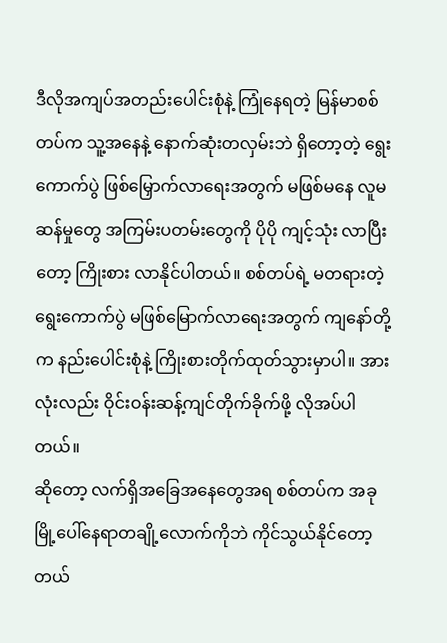ဒီလိုအကျပ်အတည်းပေါင်းစုံနဲ့ ကြုံနေရတဲ့ မြန်မာစစ်တပ်က သူ့အနေနဲ့ နောက်ဆုံးတလှမ်းဘဲ ရှိတော့တဲ့ ရွေးကောက်ပွဲ ဖြစ်မြှောက်လာရေးအတွက် မဖြစ်မနေ လူမဆန်မှုတွေ အကြမ်းပတမ်းတွေကို ပိုပို ကျင့်သုံး လာပြီးတော့ ကြိုးစား လာနိုင်ပါတယ်။ စစ်တပ်ရဲ့ မတရားတဲ့ ရွေးကောက်ပွဲ မဖြစ်မြောက်လာရေးအတွက် ကျနော်တို့က နည်းပေါင်းစုံနဲ့ ကြိုးစားတိုက်ထုတ်သွားမှာပါ။ အားလုံးလည်း ဝိုင်းဝန်းဆန့်ကျင်တိုက်ခိုက်ဖို့ လိုအပ်ပါတယ်။
ဆိုတော့ လက်ရှိအခြေအနေတွေအရ စစ်တပ်က အခု မြို့ပေါ်နေရာတချို့လောက်ကိုဘဲ ကိုင်သွယ်နိုင်တော့ တယ်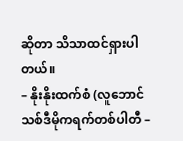ဆိုတာ သိသာထင်ရှားပါတယ်။
– နိုးနိုးထက်စံ (လူဘောင်သစ်ဒီမိုကရက်တစ်ပါတီ –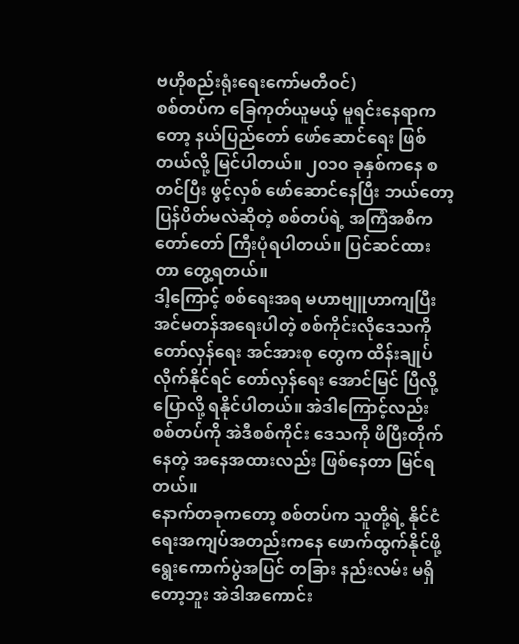ဗဟိုစည်းရုံးရေးကော်မတီဝင်)
စစ်တပ်က ခြေကုတ်ယူမယ့် မူရင်းနေရာကတော့ နယ်ပြည်တော် ဖော်ဆောင်ရေး ဖြစ်တယ်လို့ မြင်ပါတယ်။ ၂၀၁၀ ခုနှစ်ကနေ စတင်ပြီး ဖွင့်လှစ် ဖော်ဆောင်နေပြီး ဘယ်တော့ ပြန်ပိတ်မလဲဆိုတဲ့ စစ်တပ်ရဲ့ အကြံအစီက တော်တော် ကြီးပုံရပါတယ်။ ပြင်ဆင်ထားတာ တွေ့ရတယ်။
ဒါ့ကြောင့် စစ်ရေးအရ မဟာဗျူဟာကျပြီး အင်မတန်အရေးပါတဲ့ စစ်ကိုင်းလိုဒေသကို တော်လှန်ရေး အင်အားစု တွေက ထိန်းချုပ် လိုက်နိုင်ရင် တော်လှန်ရေး အောင်မြင် ပြီလို့ပြောလို့ ရနိုင်ပါတယ်။ အဲဒါကြောင့်လည်း စစ်တပ်ကို အဲဒီစစ်ကိုင်း ဒေသကို ဖိပြီးတိုက်နေတဲ့ အနေအထားလည်း ဖြစ်နေတာ မြင်ရတယ်။
နောက်တခုကတော့ စစ်တပ်က သူတို့ရဲ့ နိုင်ငံရေးအကျပ်အတည်းကနေ ဖောက်ထွက်နိုင်ဖို့ ရွေးကောက်ပွဲအပြင် တခြား နည်းလမ်း မရှိတော့ဘူး အဲဒါအကောင်း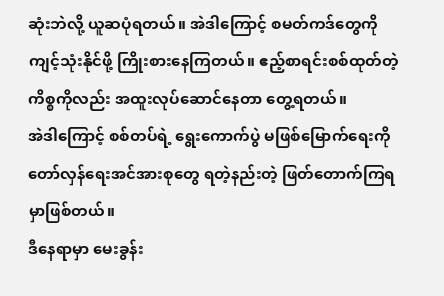ဆုံးဘဲလို့ ယူဆပုံရတယ်။ အဲဒါကြောင့် စမတ်ကဒ်တွေကို ကျင့်သုံးနိုင်ဖို့ ကြိုးစားနေကြတယ်။ ဧည့်စာရင်းစစ်ထုတ်တဲ့ကိစ္စကိုလည်း အထူးလုပ်ဆောင်နေတာ တွေ့ရတယ်။
အဲဒါကြောင့် စစ်တပ်ရဲ့ ရွေးကောက်ပွဲ မဖြစ်မြောက်ရေးကို တော်လှန်ရေးအင်အားစုတွေ ရတဲ့နည်းတဲ့ ဖြတ်တောက်ကြရမှာဖြစ်တယ်။
ဒီနေရာမှာ မေးခွန်း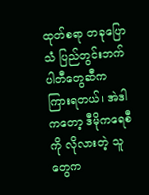ထုတ်စရာ တခုပြောသံ ပြည်တွင်းဘက်ပါတီတွေဆီက ကြားရတယ်၊ အဲဒါကတော့ ဒီမိုကရေစီကို လိုလားတဲ့ သူတွေက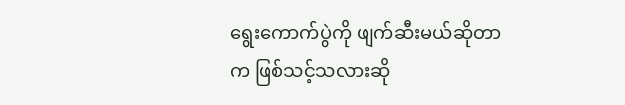ရွေးကောက်ပွဲကို ဖျက်ဆီးမယ်ဆိုတာက ဖြစ်သင့်သလားဆို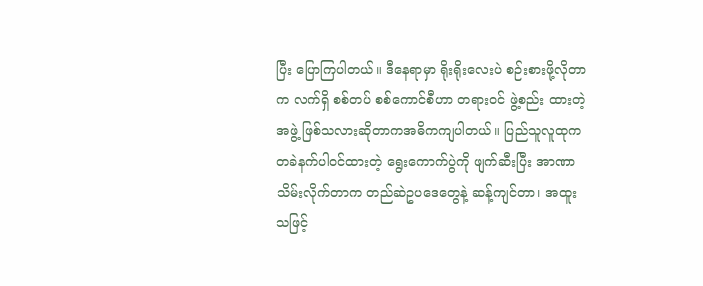ပြီး ပြောကြပါတယ်။ ဒီနေရာမှာ ရိုးရိုးလေးပဲ စဉ်းစားဖို့လိုတာက လက်ရှိ စစ်တပ် စစ်ကောင်စီဟာ တရားဝင် ဖွဲ့စည်း ထားတဲ့ အဖွဲ့ ဖြစ်သလားဆိုတာကအဓိကကျပါတယ်။ ပြည်သူလူထုက တခဲနက်ပါဝင်ထားတဲ့ ရွေးကောက်ပွဲကို ဖျက်ဆီးပြီး အာဏာသိမ်းလိုက်တာက တည်ဆဲဥပဒေတွေနဲ့ ဆန့်ကျင်တာ၊ အထူးသဖြင့်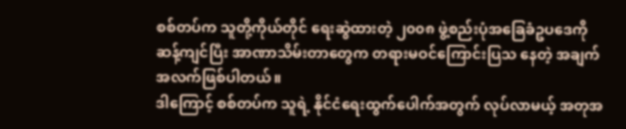စစ်တပ်က သူတို့ကိုယ်တိုင် ရေးဆွဲထားတဲ့ ၂၀၀၈ ဖွဲ့စည်းပုံအခြေခံဥပဒေကို ဆန့်ကျင်ပြီး အာဏာသိမ်းတာတွေက တရားမဝင်ကြောင်းပြသ နေတဲ့ အချက်အလက်ဖြစ်ပါတယ်။
ဒါကြောင့် စစ်တပ်က သူရဲ့ နိုင်ငံရေးထွက်ပေါက်အတွက် လုပ်လာမယ့် အတုအ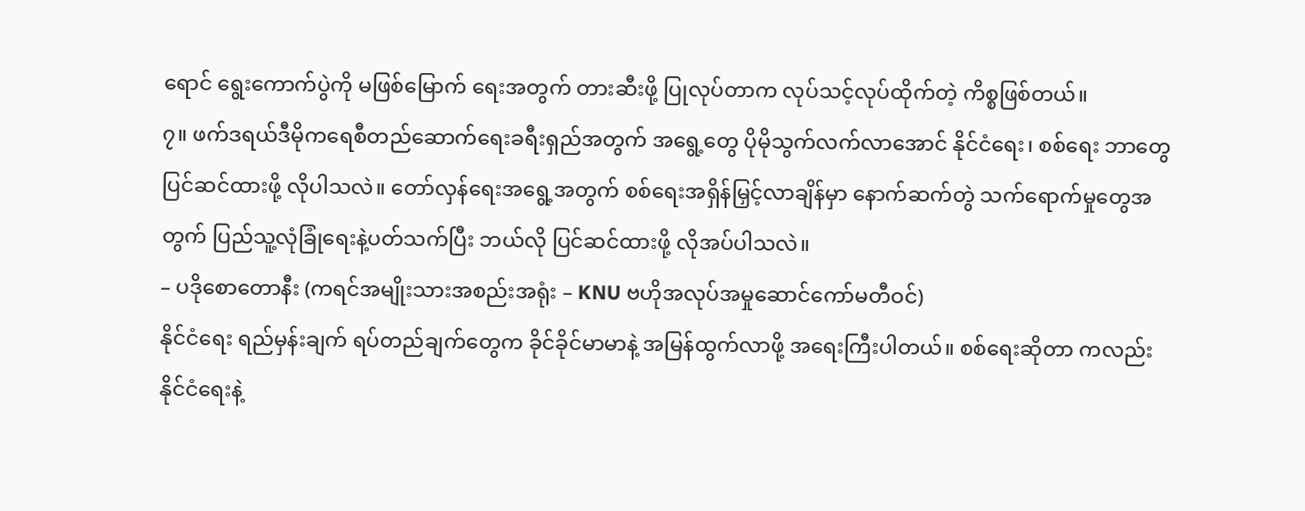ရောင် ရွေးကောက်ပွဲကို မဖြစ်မြောက် ရေးအတွက် တားဆီးဖို့ ပြုလုပ်တာက လုပ်သင့်လုပ်ထိုက်တဲ့ ကိစ္စဖြစ်တယ်။
၇။ ဖက်ဒရယ်ဒီမိုကရေစီတည်ဆောက်ရေးခရီးရှည်အတွက် အရွေ့တွေ ပိုမိုသွက်လက်လာအောင် နိုင်ငံရေး၊ စစ်ရေး ဘာတွေ ပြင်ဆင်ထားဖို့ လိုပါသလဲ။ တော်လှန်ရေးအရွေ့အတွက် စစ်ရေးအရှိန်မြှင့်လာချိန်မှာ နောက်ဆက်တွဲ သက်ရောက်မှုတွေအတွက် ပြည်သူ့လုံခြုံရေးနဲ့ပတ်သက်ပြီး ဘယ်လို ပြင်ဆင်ထားဖို့ လိုအပ်ပါသလဲ။
– ပဒိုစောတောနီး (ကရင်အမျိုးသားအစည်းအရုံး – KNU ဗဟိုအလုပ်အမှုဆောင်ကော်မတီဝင်)
နိုင်ငံရေး ရည်မှန်းချက် ရပ်တည်ချက်တွေက ခိုင်ခိုင်မာမာနဲ့ အမြန်ထွက်လာဖို့ အရေးကြီးပါတယ်။ စစ်ရေးဆိုတာ ကလည်း နိုင်ငံရေးနဲ့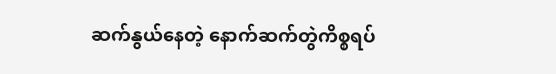ဆက်နွယ်နေတဲ့ နောက်ဆက်တွဲကိစ္စရပ်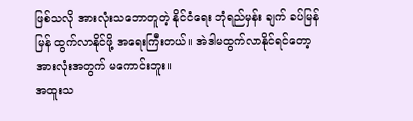ဖြစ်သလို အားလုံးသဘောတူတဲ့ နိုင်ငံရေး ဘုံရည်မှန်း ချက် ခပ်မြန်မြန် ထွက်လာနိုင်ဖို့ အရေးကြီးတယ်။ အဲဒါမထွက်လာနိုင်ရင်တော့ အားလုံးအတွက် မကောင်းဘူး။
အထူးသ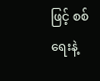ဖြင့် စစ်ရေးနဲ့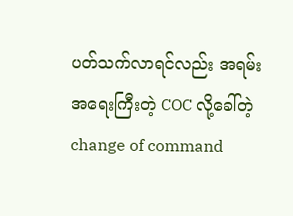ပတ်သက်လာရင်လည်း အရမ်းအရေးကြီးတဲ့ COC လို့ခေါ်တဲ့ change of command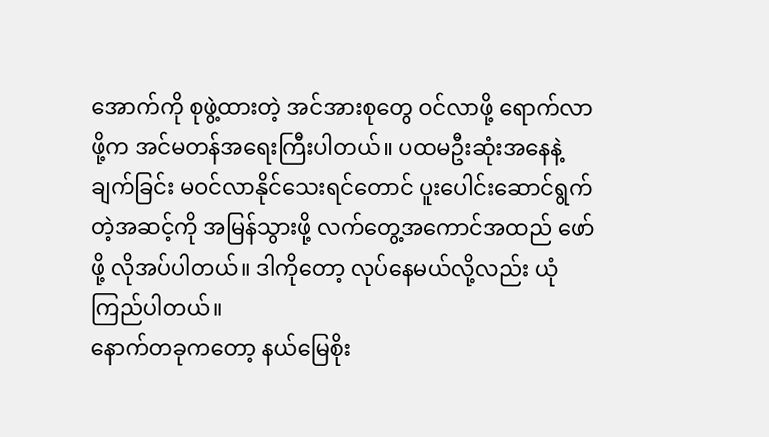အောက်ကို စုဖွဲ့ထားတဲ့ အင်အားစုတွေ ဝင်လာဖို့ ရောက်လာဖို့က အင်မတန်အရေးကြီးပါတယ်။ ပထမဦးဆုံးအနေနဲ့ ချက်ခြင်း မဝင်လာနိုင်သေးရင်တောင် ပူးပေါင်းဆောင်ရွက်တဲ့အဆင့်ကို အမြန်သွားဖို့ လက်တွေ့အကောင်အထည် ဖော်ဖို့ လိုအပ်ပါတယ်။ ဒါကိုတော့ လုပ်နေမယ်လို့လည်း ယုံကြည်ပါတယ်။
နောက်တခုကတော့ နယ်မြေစိုး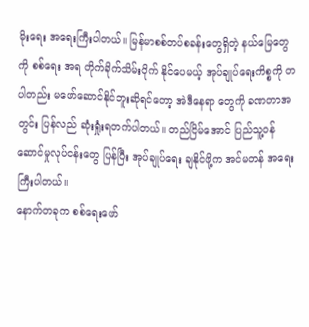မိုးရေး အရေးကြီးပါတယ်။ မြန်မာစစ်တပ်စခန်းတွေရှိတဲ့ နယ်မြေတွေကို စစ်ရေး အရ တိုက်ခိုက်သိမ်းပိုက် နိုင်ပေမယ့် အုပ်ချုပ်ရေးကိစ္စကို တပါတည်း မဖော်ဆောင်နိုင်ဘူးဆိုရင်တော့ အဲဒီနေရာ တွေကို ခဏတာအတွင်း ပြန်လည် ဆုံးရှုံးရတက်ပါတယ်။ တည်ငြိမ်အောင် ပြည်သူ့ဝန်ဆောင်မှုလုပ်ငန်းတွေ ပြန်ပြီး အုပ်ချုပ်ရေး ချနိုင်ဖို့က အင်မတန် အရေးကြီးပါတယ်။
နောက်တခုက စစ်ရေးဖော်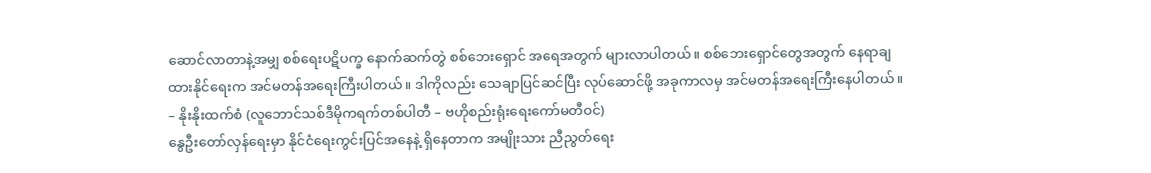ဆောင်လာတာနဲ့အမျှ စစ်ရေးပဋိပက္ခ နောက်ဆက်တွဲ စစ်ဘေးရှောင် အရေအတွက် များလာပါတယ်။ စစ်ဘေးရှောင်တွေအတွက် နေရာချထားနိုင်ရေးက အင်မတန်အရေးကြီးပါတယ်။ ဒါကိုလည်း သေချာပြင်ဆင်ပြီး လုပ်ဆောင်ဖို့ အခုကာလမှ အင်မတန်အရေးကြီးနေပါတယ်။
– နိုးနိုးထက်စံ (လူဘောင်သစ်ဒီမိုကရက်တစ်ပါတီ – ဗဟိုစည်းရုံးရေးကော်မတီဝင်)
နွေဦးတော်လှန်ရေးမှာ နိုင်ငံရေးကွင်းပြင်အနေနဲ့ ရှိနေတာက အမျိုးသား ညီညွတ်ရေး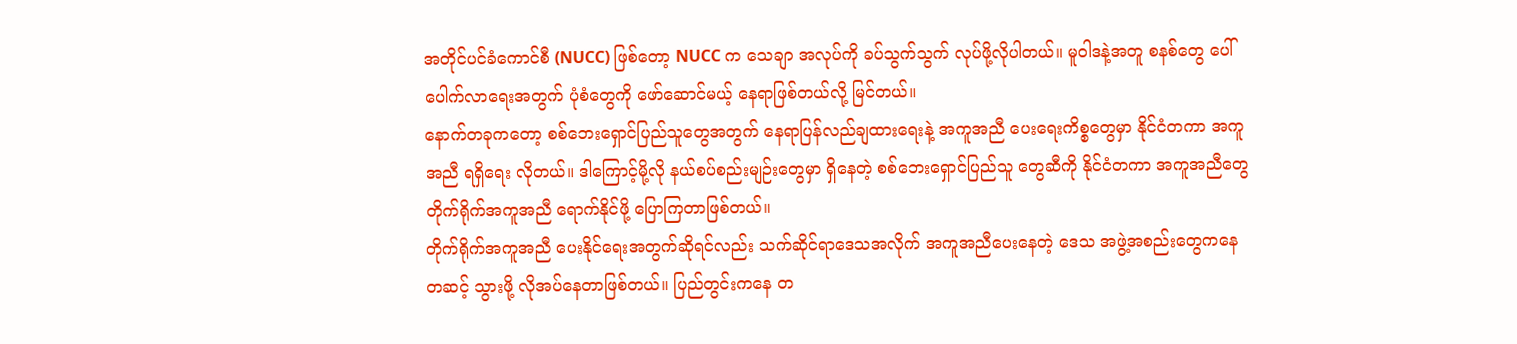အတိုင်ပင်ခံကောင်စီ (NUCC) ဖြစ်တော့ NUCC က သေချာ အလုပ်ကို ခပ်သွက်သွက် လုပ်ဖို့လိုပါတယ်။ မူဝါဒနဲ့အတူ စနစ်တွေ ပေါ်ပေါက်လာရေးအတွက် ပုံစံတွေကို ဖော်ဆောင်မယ့် နေရာဖြစ်တယ်လို့ မြင်တယ်။
နောက်တခုကတော့ စစ်ဘေးရှောင်ပြည်သူတွေအတွက် နေရာပြန်လည်ချထားရေးနဲ့ အကူအညီ ပေးရေးကိစ္စတွေမှာ နိုင်ငံတကာ အကူအညီ ရရှိရေး လိုတယ်။ ဒါကြောင့်မို့လို နယ်စပ်စည်းမျဉ်းတွေမှာ ရှိနေတဲ့ စစ်ဘေးရှောင်ပြည်သူ တွေဆီကို နိုင်ငံတကာ အကူအညီတွေ တိုက်ရိုက်အကူအညီ ရောက်နိုင်ဖို့ ပြောကြတာဖြစ်တယ်။
တိုက်ရိုက်အကူအညီ ပေးနိုင်ရေးအတွက်ဆိုရင်လည်း သက်ဆိုင်ရာဒေသအလိုက် အကူအညီပေးနေတဲ့ ဒေသ အဖွဲ့အစည်းတွေကနေ တဆင့် သွားဖို့ လိုအပ်နေတာဖြစ်တယ်။ ပြည်တွင်းကနေ တ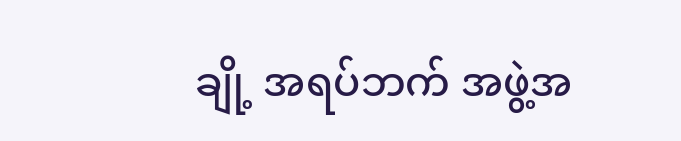ချို့ အရပ်ဘက် အဖွဲ့အ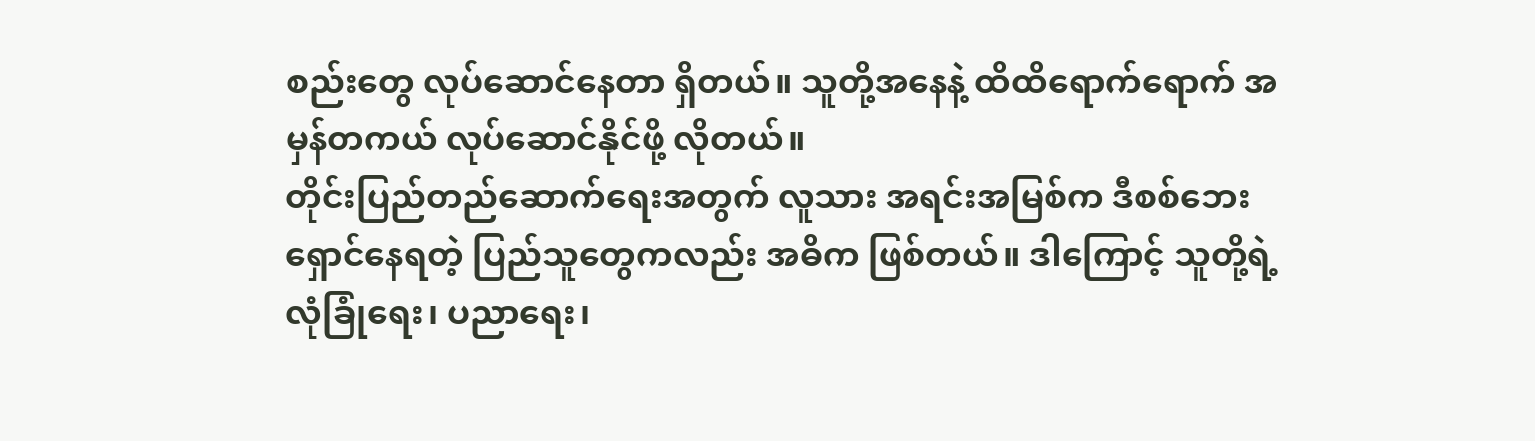စည်းတွေ လုပ်ဆောင်နေတာ ရှိတယ်။ သူတို့အနေနဲ့ ထိထိရောက်ရောက် အမှန်တကယ် လုပ်ဆောင်နိုင်ဖို့ လိုတယ်။
တိုင်းပြည်တည်ဆောက်ရေးအတွက် လူသား အရင်းအမြစ်က ဒီစစ်ဘေးရှောင်နေရတဲ့ ပြည်သူတွေကလည်း အဓိက ဖြစ်တယ်။ ဒါကြောင့် သူတို့ရဲ့ လုံခြုံရေး၊ ပညာရေး၊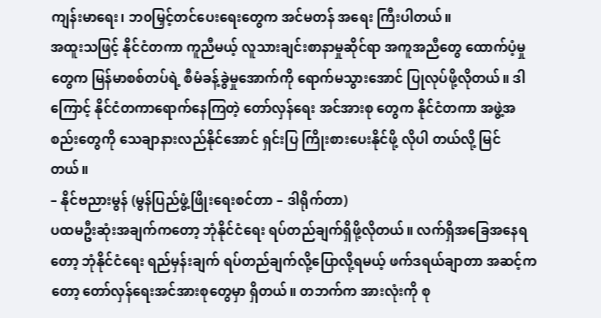ကျန်းမာရေး၊ ဘ၀မြှင့်တင်ပေးရေးတွေက အင်မတန် အရေး ကြီးပါတယ်။
အထူးသဖြင့် နိုင်ငံတကာ ကူညီမယ့် လူသားချင်းစာနာမှုဆိုင်ရာ အကူအညီတွေ ထောက်ပံ့မှုတွေက မြန်မာစစ်တပ်ရဲ့ စီမံခန့်ခွဲမှုအောက်ကို ရောက်မသွားအောင် ပြုလုပ်ဖို့လိုတယ်။ ဒါကြောင့် နိုင်ငံတကာရောက်နေကြတဲ့ တော်လှန်ရေး အင်အားစု တွေက နိုင်ငံတကာ အဖွဲ့အစည်းတွေကို သေချာနားလည်နိုင်အောင် ရှင်းပြ ကြိုးစားပေးနိုင်ဖို့ လိုပါ တယ်လို့ မြင်တယ်။
– နိုင်ဗညားမွန် (မွန်ပြည်ဖွံ့ဖြိုးရေးစင်တာ – ဒါရိုက်တာ)
ပထမဦးဆုံးအချက်ကတော့ ဘုံနိုင်ငံရေး ရပ်တည်ချက်ရှိဖို့လိုတယ်။ လက်ရှိအခြေအနေရတော့ ဘုံနိုင်ငံရေး ရည်မှန်းချက် ရပ်တည်ချက်လို့ပြောလို့ရမယ့် ဖက်ဒရယ်ချာတာ အဆင့်ကတော့ တော်လှန်ရေးအင်အားစုတွေမှာ ရှိတယ်။ တဘက်က အားလုံးကို စု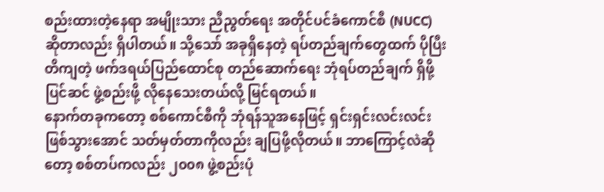စည်းထားတဲ့နေရာ အမျိုးသား ညီညွတ်ရေး အတိုင်ပင်ခံကောင်စီ (NUCC) ဆိုတာလည်း ရှိပါတယ်။ သို့သော် အခုရှိနေတဲ့ ရပ်တည်ချက်တွေထက် ပိုပြီးတိကျတဲ့ ဖက်ဒရယ်ပြည်ထောင်စု တည်ဆောက်ရေး ဘုံရပ်တည်ချက် ရှိဖို့ ပြင်ဆင် ဖွဲ့စည်းဖို့ လိုနေသေးတယ်လို့ မြင်ရတယ်။
နောက်တခုကတော့ စစ်ကောင်စီကို ဘုံရန်သူအနေဖြင့် ရှင်းရှင်းလင်းလင်း ဖြစ်သွားအောင် သတ်မှတ်တာကိုလည်း ချပြဖို့လိုတယ်။ ဘာကြောင့်လဲဆိုတော့ စစ်တပ်ကလည်း ၂၀၀၈ ဖွဲ့စည်းပုံ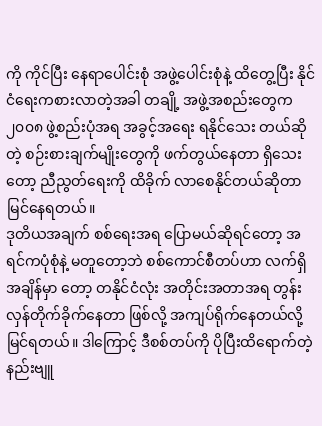ကို ကိုင်ပြီး နေရာပေါင်းစုံ အဖွဲ့ပေါင်းစုံနဲ့ ထိတွေ့ပြီး နိုင်ငံရေးကစားလာတဲ့အခါ တချို့ အဖွဲ့အစည်းတွေက ၂၀၀၈ ဖွဲ့စည်းပုံအရ အခွင့်အရေး ရနိုင်သေး တယ်ဆိုတဲ့ စဉ်းစားချက်မျိုးတွေကို ဖက်တွယ်နေတာ ရှိသေးတော့ ညီညွတ်ရေးကို ထိခိုက် လာစေနိုင်တယ်ဆိုတာ မြင်နေရတယ်။
ဒုတိယအချက် စစ်ရေးအရ ပြောမယ်ဆိုရင်တော့ အရင်ကပုံစုံနဲ့ မတူတော့ဘဲ စစ်ကောင်စီတပ်ဟာ လက်ရှိအချိန်မှာ တော့ တနိုင်ငံလုံး အတိုင်းအတာအရ တွန်းလှန်တိုက်ခိုက်နေတာ ဖြစ်လို့ အကျပ်ရိုက်နေတယ်လို့ မြင်ရတယ်။ ဒါကြောင့် ဒီစစ်တပ်ကို ပိုပြီးထိရောက်တဲ့ နည်းဗျူ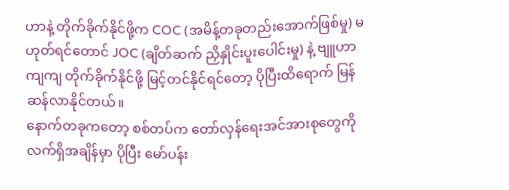ဟာနဲ့ တိုက်ခိုက်နိုင်ဖို့က COC (အမိန့်တခုတည်းအောက်ဖြစ်မှု) မဟုတ်ရင်တောင် JOC (ချိတ်ဆက် ညှိနှိုင်းပူးပေါင်းမှု) နဲ့ ဗျူဟာကျကျ တိုက်ခိုက်နိုင်ဖို့ မြင့်တင်နိုင်ရင်တော့ ပိုပြီးထိရောက် မြန်ဆန်လာနိုင်တယ်။
နောက်တခုကတော့ စစ်တပ်က တော်လှန်ရေးအင်အားစုတွေကို လက်ရှိအချိန်မှာ ပိုပြီး မော်ပန်း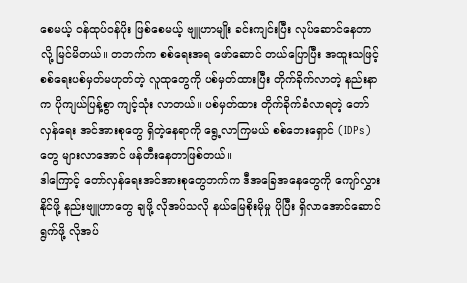စေမယ့် ဝန်ထုပ်ဝန်ပိုး ဖြစ်စေမယ့် ဗျူဟာမျိုး ခင်းကျင်းပြီး လုပ်ဆောင်နေတာလို့ မြင်မိတယ်။ တဘက်က စစ်ရေးအရ ဖော်ဆောင် တယ်ပြောပြီး အထူးသဖြင့် စစ်ရေးပစ်မှတ်မဟုတ်တဲ့ လူထုတွေကို ပစ်မှတ်ထားပြီး တိုက်ခိုက်လာတဲ့ နည်းနာက ပိုကျယ်ပြန့်စွာ ကျင့်သုံး လာတယ်။ ပစ်မှတ်ထား တိုက်ခိုက်ခံလာရတဲ့ တော်လှန်ရေး အင်အားစုတွေ ရှိတဲ့နေရာကို ရွေ့လာကြမယ် စစ်ဘေးရှောင် (IDPs) တွေ များလာအောင် ဖန်တီးနေတာဖြစ်တယ်။
ဒါကြောင့် တော်လှန်ရေးအင်အားစုတွေဘက်က ဒီအခြေအနေတွေကို ကျော်လွှားနိုင်ဖို့ နည်းဗျူဟာတွေ ချဖို့ လိုအပ်သလို နယ်မြေစိုးမိုမှု ပိုပြီး ရှိလာအောင်ဆောင်ရွက်ဖို့ လိုအပ်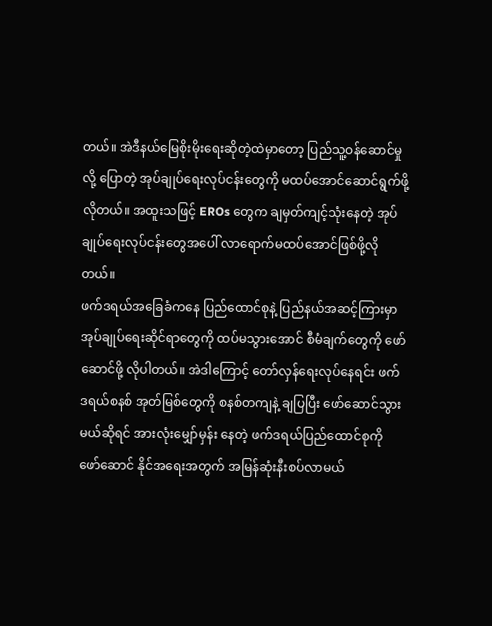တယ်။ အဲဒီနယ်မြေစိုးမိုးရေးဆိုတဲ့ထဲမှာတော့ ပြည်သူ့ဝန်ဆောင်မှုလို့ ပြောတဲ့ အုပ်ချုပ်ရေးလုပ်ငန်းတွေကို မထပ်အောင်ဆောင်ရွက်ဖို့လိုတယ်။ အထူးသဖြင့် EROs တွေက ချမှတ်ကျင့်သုံးနေတဲ့ အုပ်ချုပ်ရေးလုပ်ငန်းတွေအပေါ် လာရောက်မထပ်အောင်ဖြစ်ဖို့လိုတယ်။
ဖက်ဒရယ်အခြေခံကနေ ပြည်ထောင်စုနဲ့ ပြည်နယ်အဆင့်ကြားမှာ အုပ်ချုပ်ရေးဆိုင်ရာတွေကို ထပ်မသွားအောင် စီမံချက်တွေကို ဖော်ဆောင်ဖို့ လိုပါတယ်။ အဲဒါကြောင့် တော်လှန်ရေးလုပ်နေရင်း ဖက်ဒရယ်စနစ် အုတ်မြစ်တွေကို စနစ်တကျနဲ့ ချပြပြီး ဖော်ဆောင်သွားမယ်ဆိုရင် အားလုံးမျှော်မှန်း နေတဲ့ ဖက်ဒရယ်ပြည်ထောင်စုကို ဖော်ဆောင် နိုင်အရေးအတွက် အမြန်ဆုံးနီးစပ်လာမယ်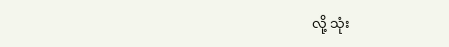လို့ သုံး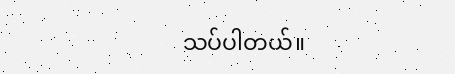သပ်ပါတယ်။